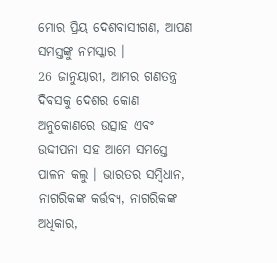ମୋର ପ୍ରିୟ ଦେଶବାସୀଗଣ, ଆପଣ ସମସ୍ତଙ୍କୁ ନମସ୍କାର ।
26 ଜାନୁୟାରୀ, ଆମର ଗଣତନ୍ତ୍ର ଦିବସକୁ ଦେଶର କୋଣ ଅନୁକୋଣରେ ଉତ୍ସାହ ଏବଂ ଉଦ୍ଦୀପନା ସହ ଆମେ ସମସ୍ତେ ପାଳନ କଲୁ । ଭାରତର ସମ୍ବିଧାନ, ନାଗରିକଙ୍କ କର୍ତ୍ତବ୍ୟ, ନାଗରିକଙ୍କ ଅଧିକାର,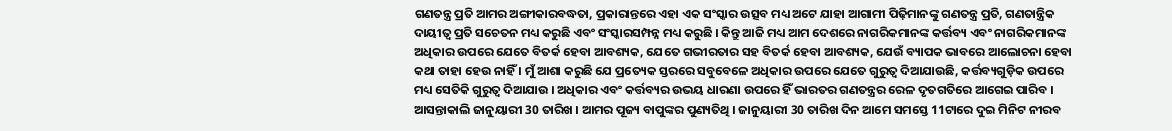ଗଣତନ୍ତ୍ର ପ୍ରତି ଆମର ଅଙ୍ଗୀକାରବଦ୍ଧତା, ପ୍ରକାରାନ୍ତରେ ଏହା ଏକ ସଂସ୍କାର ଉତ୍ସବ ମଧ୍ୟ ଅଟେ ଯାହା ଆଗାମୀ ପିଢ଼ିମାନଙ୍କୁ ଗଣତନ୍ତ୍ର ପ୍ରତି, ଗଣତାନ୍ତ୍ରିକ ଦାୟୀତ୍ୱ ପ୍ରତି ସଚେତନ ମଧ୍ୟ କରୁଛି ଏବଂ ସଂସ୍କାରସମ୍ପନ୍ନ ମଧ୍ୟ କରୁଛି । କିନ୍ତୁ ଆଜି ମଧ୍ୟ ଆମ ଦେଶରେ ନାଗରିକମାନଙ୍କ କର୍ତ୍ତବ୍ୟ ଏବଂ ନାଗରିକମାନଙ୍କ ଅଧିକାର ଉପରେ ଯେତେ ବିତର୍କ ହେବା ଆବଶ୍ୟକ, ଯେତେ ଗଭୀରତାର ସହ ବିତର୍କ ହେବା ଆବଶ୍ୟକ, ଯେଉଁ ବ୍ୟାପକ ଭାବରେ ଆଲୋଚନା ହେବା କଥା ତାହା ହେଉ ନାହିଁ । ମୁଁ ଆଶା କରୁଛି ଯେ ପ୍ରତ୍ୟେକ ସ୍ତରରେ ସବୁବେଳେ ଅଧିକାର ଉପରେ ଯେତେ ଗୁରୁତ୍ୱ ଦିଆଯାଉଛି, କର୍ତ୍ତବ୍ୟଗୁଡ଼ିକ ଉପରେ ମଧ୍ୟ ସେତିକି ଗୁରୁତ୍ୱ ଦିଆଯାଉ । ଅଧିକାର ଏବଂ କର୍ତ୍ତବ୍ୟର ଉଭୟ ଧାରଣା ଉପରେ ହିଁ ଭାରତର ଗଣତନ୍ତ୍ରର ରେଳ ଦୃତଗତିରେ ଆଗେଇ ପାରିବ ।
ଆସନ୍ତାକାଲି ଜାନୁୟାରୀ 30 ତାରିଖ । ଆମର ପୂଜ୍ୟ ବାପୁଙ୍କର ପୁଣ୍ୟତିଥି । ଜାନୁୟାରୀ 30 ତାରିଖ ଦିନ ଆମେ ସମସ୍ତେ 11ଟାରେ ଦୁଇ ମିନିଟ ନୀରବ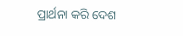ପ୍ରାର୍ଥନା କରି ଦେଶ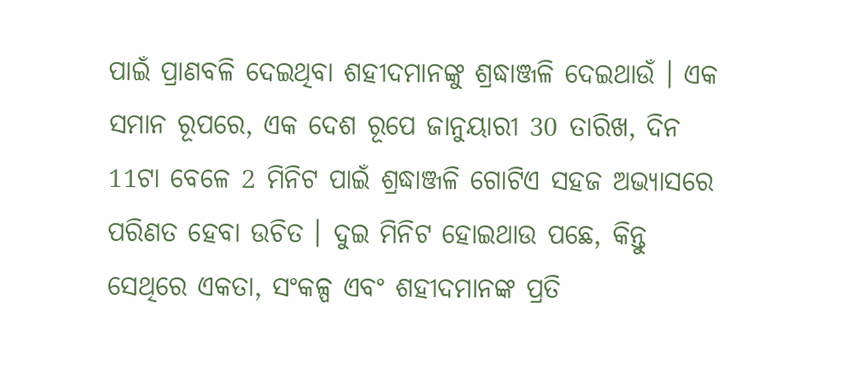ପାଇଁ ପ୍ରାଣବଳି ଦେଇଥିବା ଶହୀଦମାନଙ୍କୁ ଶ୍ରଦ୍ଧାଞ୍ଜଳି ଦେଇଥାଉଁ । ଏକ ସମାନ ରୂପରେ, ଏକ ଦେଶ ରୂପେ ଜାନୁୟାରୀ 30 ତାରିଖ, ଦିନ 11ଟା ବେଳେ 2 ମିନିଟ ପାଇଁ ଶ୍ରଦ୍ଧାଞ୍ଜଳି ଗୋଟିଏ ସହଜ ଅଭ୍ୟାସରେ ପରିଣତ ହେବା ଉଚିତ । ଦୁଇ ମିନିଟ ହୋଇଥାଉ ପଛେ, କିନ୍ତୁ ସେଥିରେ ଏକତା, ସଂକଳ୍ପ ଏବଂ ଶହୀଦମାନଙ୍କ ପ୍ରତି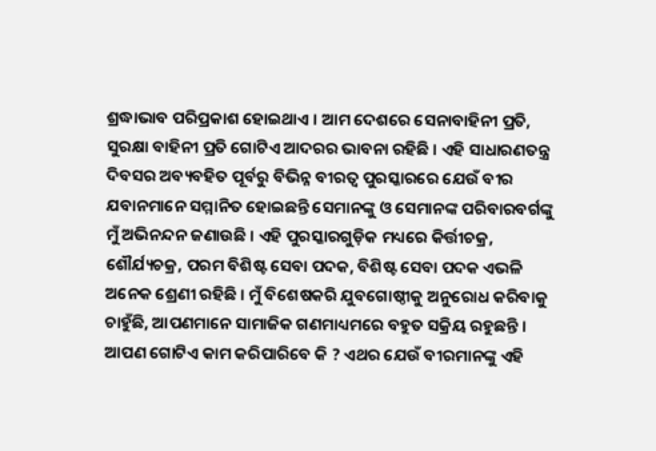ଶ୍ରଦ୍ଧାଭାବ ପରିପ୍ରକାଶ ହୋଇଥାଏ । ଆମ ଦେଶରେ ସେନାବାହିନୀ ପ୍ରତି, ସୁରକ୍ଷା ବାହିନୀ ପ୍ରତି ଗୋଟିଏ ଆଦରର ଭାବନା ରହିଛି । ଏହି ସାଧାରଣତନ୍ତ୍ର ଦିବସର ଅବ୍ୟବହିତ ପୂର୍ବରୁ ବିଭିନ୍ନ ବୀରତ୍ୱ ପୁରସ୍କାରରେ ଯେଉଁ ବୀର ଯବାନମାନେ ସମ୍ମାନିତ ହୋଇଛନ୍ତି ସେମାନଙ୍କୁ ଓ ସେମାନଙ୍କ ପରିବାରବର୍ଗଙ୍କୁ ମୁଁ ଅଭିନନ୍ଦନ ଜଣାଉଛି । ଏହି ପୁରସ୍କାରଗୁଡ଼ିକ ମଧ୍ୟରେ କିର୍ତ୍ତୀଚକ୍ର, ଶୌର୍ଯ୍ୟଚକ୍ର, ପରମ ବିଶିଷ୍ଟ ସେବା ପଦକ, ବିଶିଷ୍ଟ ସେବା ପଦକ ଏଭଳି ଅନେକ ଶ୍ରେଣୀ ରହିଛି । ମୁଁ ବିଶେଷକରି ଯୁବଗୋଷ୍ଠୀକୁ ଅନୁରୋଧ କରିବାକୁ ଚାହୁଁଛି, ଆପଣମାନେ ସାମାଜିକ ଗଣମାଧ୍ୟମରେ ବହୁତ ସକ୍ରିୟ ରହୁଛନ୍ତି । ଆପଣ ଗୋଟିଏ କାମ କରିପାରିବେ କି ? ଏଥର ଯେଉଁ ବୀରମାନଙ୍କୁ ଏହି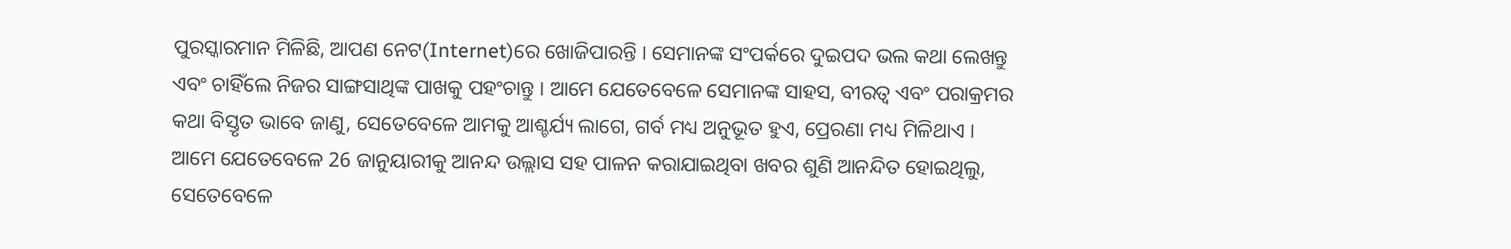ପୁରସ୍କାରମାନ ମିଳିଛି, ଆପଣ ନେଟ(Internet)ରେ ଖୋଜିପାରନ୍ତି । ସେମାନଙ୍କ ସଂପର୍କରେ ଦୁଇପଦ ଭଲ କଥା ଲେଖନ୍ତୁ ଏବଂ ଚାହିଁଲେ ନିଜର ସାଙ୍ଗସାଥିଙ୍କ ପାଖକୁ ପହଂଚାନ୍ତୁ । ଆମେ ଯେତେବେଳେ ସେମାନଙ୍କ ସାହସ, ବୀରତ୍ୱ ଏବଂ ପରାକ୍ରମର କଥା ବିସ୍ତୃତ ଭାବେ ଜାଣୁ, ସେତେବେଳେ ଆମକୁ ଆଶ୍ଚର୍ଯ୍ୟ ଲାଗେ, ଗର୍ବ ମଧ୍ୟ ଅନୁଭୂତ ହୁଏ, ପ୍ରେରଣା ମଧ୍ୟ ମିଳିଥାଏ । ଆମେ ଯେତେବେଳେ 26 ଜାନୁୟାରୀକୁ ଆନନ୍ଦ ଉଲ୍ଲାସ ସହ ପାଳନ କରାଯାଇଥିବା ଖବର ଶୁଣି ଆନନ୍ଦିତ ହୋଇଥିଲୁ, ସେତେବେଳେ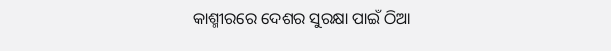କାଶ୍ମୀରରେ ଦେଶର ସୁରକ୍ଷା ପାଇଁ ଠିଆ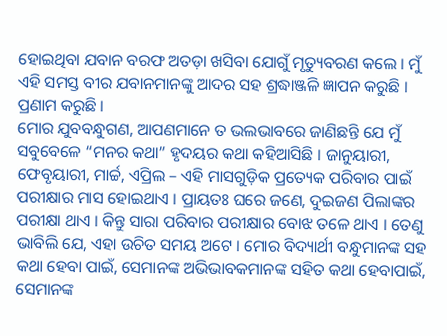ହୋଇଥିବା ଯବାନ ବରଫ ଅତଡ଼ା ଖସିବା ଯୋଗୁଁ ମୃତ୍ୟୁବରଣ କଲେ । ମୁଁ ଏହି ସମସ୍ତ ବୀର ଯବାନମାନଙ୍କୁ ଆଦର ସହ ଶ୍ରଦ୍ଧାଞ୍ଜଳି ଜ୍ଞାପନ କରୁଛି । ପ୍ରଣାମ କରୁଛି ।
ମୋର ଯୁବବନ୍ଧୁଗଣ, ଆପଣମାନେ ତ ଭଲଭାବରେ ଜାଣିଛନ୍ତି ଯେ ମୁଁ ସବୁବେଳେ “ମନର କଥା” ହୃଦୟର କଥା କହିଆସିଛି । ଜାନୁୟାରୀ, ଫେବୃୟାରୀ, ମାର୍ଚ୍ଚ, ଏପ୍ରିଲ – ଏହି ମାସଗୁଡ଼ିକ ପ୍ରତ୍ୟେକ ପରିବାର ପାଇଁ ପରୀକ୍ଷାର ମାସ ହୋଇଥାଏ । ପ୍ରାୟତଃ ଘରେ ଜଣେ, ଦୁଇଜଣ ପିଲାଙ୍କର ପରୀକ୍ଷା ଥାଏ । କିନ୍ତୁ ସାରା ପରିବାର ପରୀକ୍ଷାର ବୋଝ ତଳେ ଥାଏ । ତେଣୁ ଭାବିଲି ଯେ, ଏହା ଉଚିତ ସମୟ ଅଟେ । ମୋର ବିଦ୍ୟାର୍ଥୀ ବନ୍ଧୁମାନଙ୍କ ସହ କଥା ହେବା ପାଇଁ, ସେମାନଙ୍କ ଅଭିଭାବକମାନଙ୍କ ସହିତ କଥା ହେବାପାଇଁ, ସେମାନଙ୍କ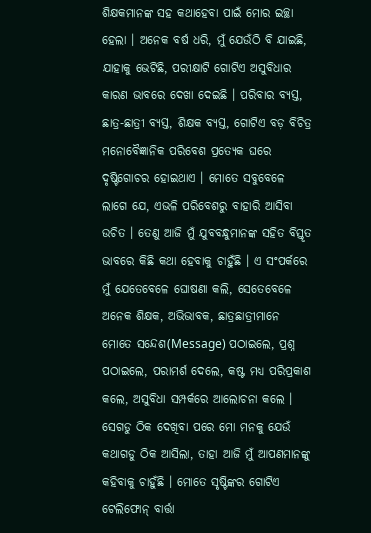ଶିକ୍ଷକମାନଙ୍କ ସହ କଥାହେବା ପାଇଁ ମୋର ଇଚ୍ଛା ହେଲା । ଅନେକ ବର୍ଷ ଧରି, ମୁଁ ଯେଉଁଠି ବି ଯାଇଛି, ଯାହାକୁ ଭେଟିଛି, ପରୀକ୍ଷାଟି ଗୋଟିଏ ଅସୁବିଧାର କାରଣ ଭାବରେ ଦେଖା ଦେଇଛି । ପରିବାର ବ୍ୟସ୍ତ, ଛାତ୍ର-ଛାତ୍ରୀ ବ୍ୟସ୍ତ, ଶିକ୍ଷକ ବ୍ୟସ୍ତ, ଗୋଟିଏ ବଡ଼ ବିଚିତ୍ର ମନୋବୈଜ୍ଞାନିକ ପରିବେଶ ପ୍ରତ୍ୟେକ ଘରେ ଦୃଷ୍ଟିଗୋଚର ହୋଇଥାଏ । ମୋତେ ସବୁବେଳେ ଲାଗେ ଯେ, ଏଭଳି ପରିବେଶରୁ ବାହାରି ଆସିବା ଉଚିତ । ତେଣୁ ଆଜି ମୁଁ ଯୁବବନ୍ଧୁମାନଙ୍କ ସହିତ ବିସ୍ତୃତ ଭାବରେ କିଛି କଥା ହେବାକୁ ଚାହୁଁଛି । ଏ ସଂପର୍କରେ ମୁଁ ଯେତେବେଳେ ଘୋଷଣା କଲି, ସେତେବେଳେ ଅନେକ ଶିକ୍ଷକ, ଅଭିଭାବକ, ଛାତ୍ରଛାତ୍ରୀମାନେ ମୋତେ ସନ୍ଦେଶ(Message) ପଠାଇଲେ, ପ୍ରଶ୍ନ ପଠାଇଲେ, ପରାମର୍ଶ ଦେଲେ, କଷ୍ଟ ମଧ୍ୟ ପରିପ୍ରକାଶ କଲେ, ଅସୁବିଧା ସମ୍ପର୍କରେ ଆଲୋଚନା କଲେ । ସେଗଡୁ ଠିକ ଦେଖିବା ପରେ ମୋ ମନକୁ ଯେଉଁ କଥାଗଡୁ ଠିକ ଆସିଲା, ତାହା ଆଜି ମୁଁ ଆପଣମାନଙ୍କୁ କହିବାକୁ ଚାହୁଁଛି । ମୋତେ ସୃଷ୍ଟିଙ୍କର ଗୋଟିଏ ଟେଲିଫୋନ୍ ବାର୍ତ୍ତା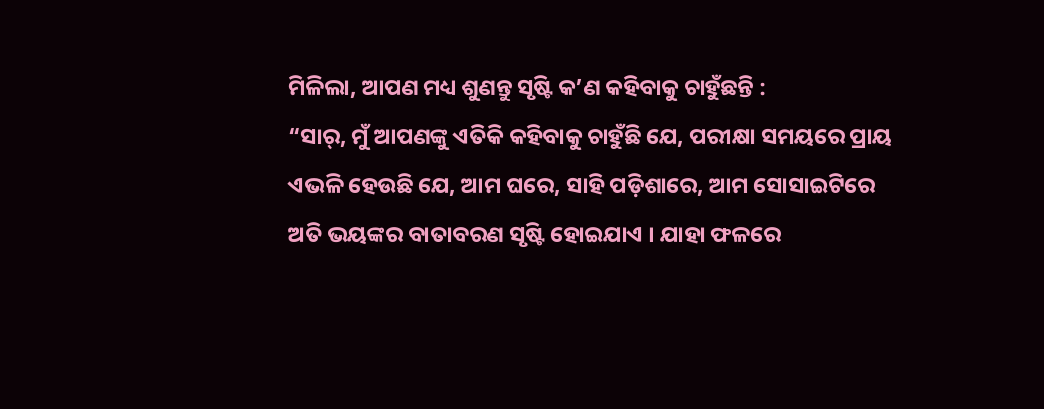ମିଳିଲା, ଆପଣ ମଧ୍ୟ ଶୁଣନ୍ତୁ ସୃଷ୍ଟି କ’ଣ କହିବାକୁ ଚାହୁଁଛନ୍ତି :
“ସାର୍, ମୁଁ ଆପଣଙ୍କୁ ଏତିକି କହିବାକୁ ଚାହୁଁଛି ଯେ, ପରୀକ୍ଷା ସମୟରେ ପ୍ରାୟ ଏଭଳି ହେଉଛି ଯେ, ଆମ ଘରେ, ସାହି ପଡ଼ିଶାରେ, ଆମ ସୋସାଇଟିରେ ଅତି ଭୟଙ୍କର ବାତାବରଣ ସୃଷ୍ଟି ହୋଇଯାଏ । ଯାହା ଫଳରେ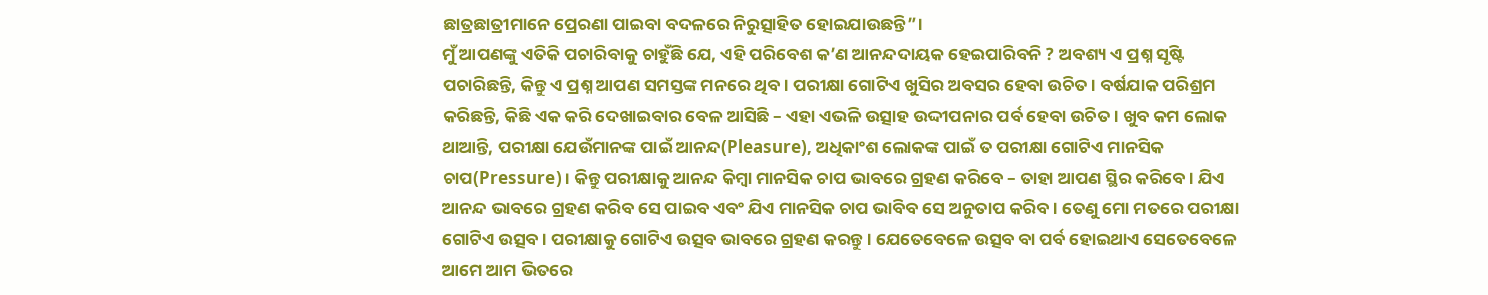ଛାତ୍ରଛାତ୍ରୀମାନେ ପ୍ରେରଣା ପାଇବା ବଦଳରେ ନିରୁତ୍ସାହିତ ହୋଇଯାଉଛନ୍ତି”।
ମୁଁ ଆପଣଙ୍କୁ ଏତିକି ପଚାରିବାକୁ ଚାହୁଁଛି ଯେ, ଏହି ପରିବେଶ କ’ଣ ଆନନ୍ଦଦାୟକ ହେଇପାରିବନି ? ଅବଶ୍ୟ ଏ ପ୍ରଶ୍ନ ସୃଷ୍ଟି ପଚାରିଛନ୍ତି, କିନ୍ତୁ ଏ ପ୍ରଶ୍ନ ଆପଣ ସମସ୍ତଙ୍କ ମନରେ ଥିବ । ପରୀକ୍ଷା ଗୋଟିଏ ଖୁସିର ଅବସର ହେବା ଉଚିତ । ବର୍ଷଯାକ ପରିଶ୍ରମ କରିଛନ୍ତି, କିଛି ଏକ କରି ଦେଖାଇବାର ବେଳ ଆସିଛି – ଏହା ଏଭଳି ଉତ୍ସାହ ଉଦ୍ଦୀପନାର ପର୍ବ ହେବା ଉଚିତ । ଖୁବ କମ ଲୋକ ଥାଆନ୍ତି, ପରୀକ୍ଷା ଯେଉଁମାନଙ୍କ ପାଇଁ ଆନନ୍ଦ(Pleasure), ଅଧିକାଂଶ ଲୋକଙ୍କ ପାଇଁ ତ ପରୀକ୍ଷା ଗୋଟିଏ ମାନସିକ ଚାପ(Pressure)। କିନ୍ତୁ ପରୀକ୍ଷାକୁ ଆନନ୍ଦ କିମ୍ବା ମାନସିକ ଚାପ ଭାବରେ ଗ୍ରହଣ କରିବେ – ତାହା ଆପଣ ସ୍ଥିର କରିବେ । ଯିଏ ଆନନ୍ଦ ଭାବରେ ଗ୍ରହଣ କରିବ ସେ ପାଇବ ଏବଂ ଯିଏ ମାନସିକ ଚାପ ଭାବିବ ସେ ଅନୁତାପ କରିବ । ତେଣୁ ମୋ ମତରେ ପରୀକ୍ଷା ଗୋଟିଏ ଉତ୍ସବ । ପରୀକ୍ଷାକୁ ଗୋଟିଏ ଉତ୍ସବ ଭାବରେ ଗ୍ରହଣ କରନ୍ତୁ । ଯେତେବେଳେ ଉତ୍ସବ ବା ପର୍ବ ହୋଇଥାଏ ସେତେବେଳେ ଆମେ ଆମ ଭିତରେ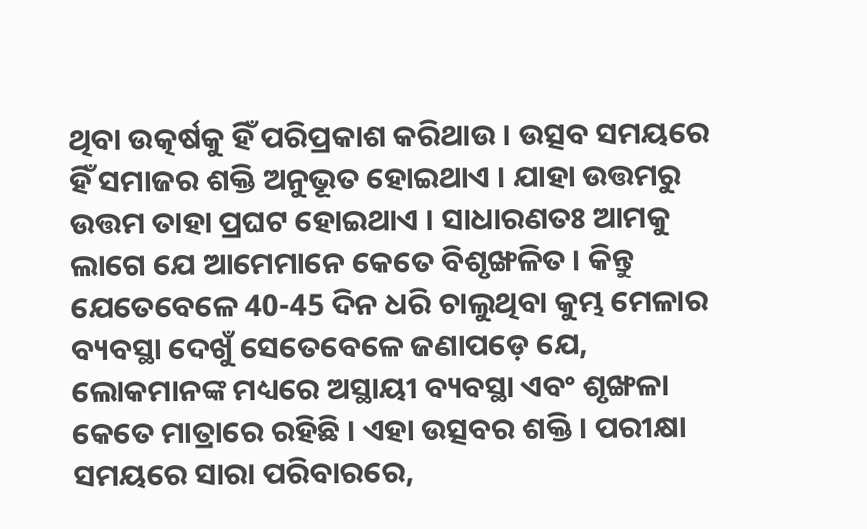ଥିବା ଉତ୍କର୍ଷକୁ ହିଁ ପରିପ୍ରକାଶ କରିଥାଉ । ଉତ୍ସବ ସମୟରେ ହିଁ ସମାଜର ଶକ୍ତି ଅନୁଭୂତ ହୋଇଥାଏ । ଯାହା ଉତ୍ତମରୁ ଉତ୍ତମ ତାହା ପ୍ରଘଟ ହୋଇଥାଏ । ସାଧାରଣତଃ ଆମକୁ ଲାଗେ ଯେ ଆମେମାନେ କେତେ ବିଶୃଙ୍ଖଳିତ । କିନ୍ତୁ ଯେତେବେଳେ 40-45 ଦିନ ଧରି ଚାଲୁଥିବା କୁମ୍ଭ ମେଳାର ବ୍ୟବସ୍ଥା ଦେଖୁଁ ସେତେବେଳେ ଜଣାପଡ଼େ ଯେ, ଲୋକମାନଙ୍କ ମଧ୍ୟରେ ଅସ୍ଥାୟୀ ବ୍ୟବସ୍ଥା ଏବଂ ଶୃଙ୍ଖଳା କେତେ ମାତ୍ରାରେ ରହିଛି । ଏହା ଉତ୍ସବର ଶକ୍ତି । ପରୀକ୍ଷା ସମୟରେ ସାରା ପରିବାରରେ,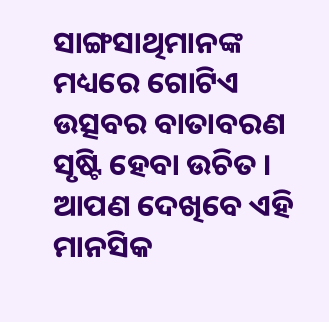ସାଙ୍ଗସାଥିମାନଙ୍କ ମଧ୍ୟରେ ଗୋଟିଏ ଉତ୍ସବର ବାତାବରଣ ସୃଷ୍ଟି ହେବା ଉଚିତ । ଆପଣ ଦେଖିବେ ଏହି ମାନସିକ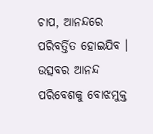ଚାପ, ଆନନ୍ଦରେ ପରିବର୍ତ୍ତିତ ହୋଇଯିବ । ଉତ୍ସବର ଆନନ୍ଦ ପରିବେଶକୁ ବୋଝମୁକ୍ତ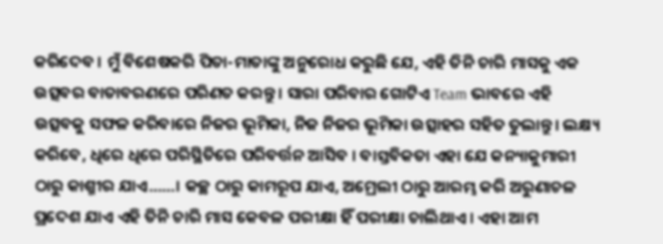କରିଦେବ । ମୁଁ ବିଶେଷକରି ପିତା-ମାତାଙ୍କୁ ଅନୁରୋଧ କରୁଛି ଯେ, ଏହି ତିନି ଚାରି ମାସକୁ ଏକ ଉତ୍ସବର ବାତାବରଣରେ ପରିଣତ କରନ୍ତୁ । ସାରା ପରିବାର ଗୋଟିଏ Team ଭାବରେ ଏହି ଉତ୍ସବକୁ ସଫଳ କରିବାରେ ନିଜର ଭୂମିକା, ନିଜ ନିଜର ଭୂମିକା ଉତ୍ସାହର ସହିତ ତୁଲାନ୍ତୁ । ଲକ୍ଷ୍ୟ କରିବେ, ଧିରେ ଧିରେ ପରିସ୍ଥିତିରେ ପରିବର୍ତ୍ତନ ଆସିବ । ବାସ୍ତବିକତା ଏହା ଯେ କନ୍ୟାକୁମାରୀ ଠାରୁ କାଶ୍ମୀର ଯାଏ……। କଚ୍ଛ ଠାରୁ କାମରୂପ ଯାଏ, ଅମ୍ରେଲୀ ଠାରୁ ଆରମ୍ଭ କରି ଅରୁଣାଚଳ ପ୍ରଦେଶ ଯାଏ ଏହି ତିନି ଚାରି ମାସ କେବଳ ପରୀକ୍ଷା ହିଁ ପରୀକ୍ଷା ଚାଲିଥାଏ । ଏହା ଆମ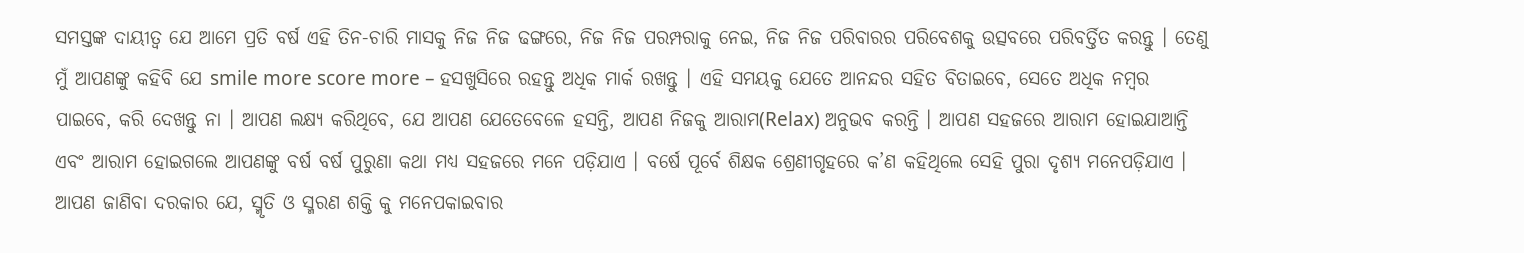ସମସ୍ତଙ୍କ ଦାୟୀତ୍ୱ ଯେ ଆମେ ପ୍ରତି ବର୍ଷ ଏହି ତିନ-ଚାରି ମାସକୁ ନିଜ ନିଜ ଢଙ୍ଗରେ, ନିଜ ନିଜ ପରମ୍ପରାକୁ ନେଇ, ନିଜ ନିଜ ପରିବାରର ପରିବେଶକୁ ଉତ୍ସବରେ ପରିବର୍ତ୍ତିତ କରନ୍ତୁ । ତେଣୁ ମୁଁ ଆପଣଙ୍କୁ କହିବି ଯେ smile more score more – ହସଖୁସିରେ ରହନ୍ତୁ ଅଧିକ ମାର୍କ ରଖନ୍ତୁ । ଏହି ସମୟକୁ ଯେତେ ଆନନ୍ଦର ସହିତ ବିତାଇବେ, ସେତେ ଅଧିକ ନମ୍ବର ପାଇବେ, କରି ଦେଖନ୍ତୁ ନା । ଆପଣ ଲକ୍ଷ୍ୟ କରିଥିବେ, ଯେ ଆପଣ ଯେତେବେଳେ ହସନ୍ତି, ଆପଣ ନିଜକୁ ଆରାମ(Relax) ଅନୁଭବ କରନ୍ତି । ଆପଣ ସହଜରେ ଆରାମ ହୋଇଯାଆନ୍ତି ଏବଂ ଆରାମ ହୋଇଗଲେ ଆପଣଙ୍କୁ ବର୍ଷ ବର୍ଷ ପୁରୁଣା କଥା ମଧ୍ୟ ସହଜରେ ମନେ ପଡ଼ିଯାଏ । ବର୍ଷେ ପୂର୍ବେ ଶିକ୍ଷକ ଶ୍ରେଣୀଗୃହରେ କ’ଣ କହିଥିଲେ ସେହି ପୁରା ଦୃଶ୍ୟ ମନେପଡ଼ିଯାଏ । ଆପଣ ଜାଣିବା ଦରକାର ଯେ, ସ୍ମୃତି ଓ ସ୍ମରଣ ଶକ୍ତି କୁ ମନେପକାଇବାର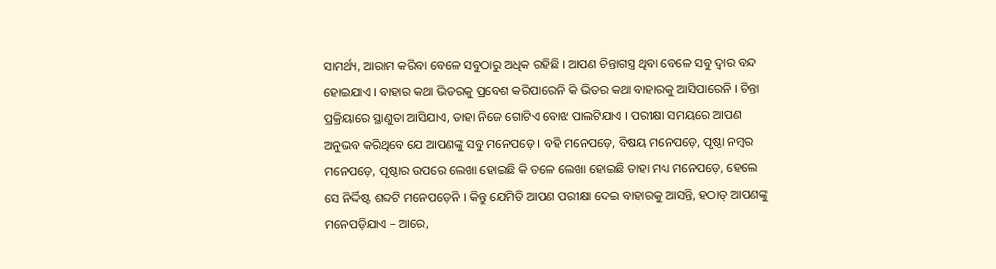ସାମର୍ଥ୍ୟ, ଆରାମ କରିବା ବେଳେ ସବୁଠାରୁ ଅଧିକ ରହିଛି । ଆପଣ ଚିନ୍ତାଗସ୍ତ୍ର ଥିବା ବେଳେ ସବୁ ଦ୍ଵାର ବନ୍ଦ ହୋଇଯାଏ । ବାହାର କଥା ଭିତରକୁ ପ୍ରବେଶ କରିପାରେନି କି ଭିତର କଥା ବାହାରକୁ ଆସିପାରେନି । ଚିନ୍ତା ପ୍ରକ୍ରିୟାରେ ସ୍ଥାଣୁତା ଆସିଯାଏ, ତାହା ନିଜେ ଗୋଟିଏ ବୋଝ ପାଲଟିଯାଏ । ପରୀକ୍ଷା ସମୟରେ ଆପଣ ଅନୁଭବ କରିଥିବେ ଯେ ଆପଣଙ୍କୁ ସବୁ ମନେପଡ଼େ । ବହି ମନେପଡ଼େ, ବିଷୟ ମନେପଡ଼େ, ପୃଷ୍ଠା ନମ୍ବର ମନେପଡ଼େ, ପୃଷ୍ଠାର ଉପରେ ଲେଖା ହୋଇଛି କି ତଳେ ଲେଖା ହୋଇଛି ତାହା ମଧ୍ୟ ମନେପଡ଼େ, ହେଲେ ସେ ନିର୍ଦ୍ଦିଷ୍ଟ ଶବ୍ଦଟି ମନେପଡ଼େନି । କିନ୍ତୁ ଯେମିତି ଆପଣ ପରୀକ୍ଷା ଦେଇ ବାହାରକୁ ଆସନ୍ତି, ହଠାତ୍ ଆପଣଙ୍କୁ ମନେପଡ଼ିଯାଏ – ଆରେ,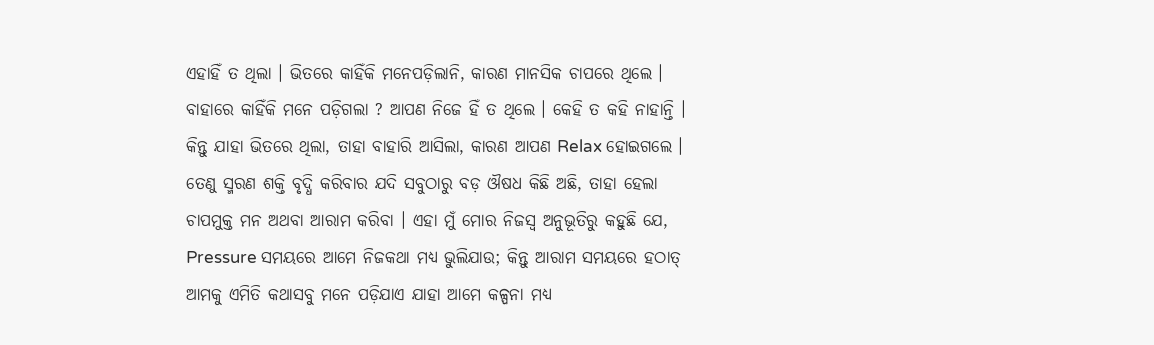ଏହାହିଁ ତ ଥିଲା । ଭିତରେ କାହିଁକି ମନେପଡ଼ିଲାନି, କାରଣ ମାନସିକ ଚାପରେ ଥିଲେ । ବାହାରେ କାହିଁକି ମନେ ପଡ଼ିଗଲା ? ଆପଣ ନିଜେ ହିଁ ତ ଥିଲେ । କେହି ତ କହି ନାହାନ୍ତି । କିନ୍ତୁ ଯାହା ଭିତରେ ଥିଲା, ତାହା ବାହାରି ଆସିଲା, କାରଣ ଆପଣ Relax ହୋଇଗଲେ । ତେଣୁ ସ୍ମରଣ ଶକ୍ତି ବୃଦ୍ଧି କରିବାର ଯଦି ସବୁଠାରୁ ବଡ଼ ଔଷଧ କିଛି ଅଛି, ତାହା ହେଲା ଚାପମୁକ୍ତ ମନ ଅଥବା ଆରାମ କରିବା । ଏହା ମୁଁ ମୋର ନିଜସ୍ୱ ଅନୁଭୂତିରୁ କହୁଛି ଯେ, Pressure ସମୟରେ ଆମେ ନିଜକଥା ମଧ୍ୟ ଭୁଲିଯାଉ; କିନ୍ତୁ ଆରାମ ସମୟରେ ହଠାତ୍ ଆମକୁ ଏମିତି କଥାସବୁ ମନେ ପଡ଼ିଯାଏ ଯାହା ଆମେ କଳ୍ପନା ମଧ୍ୟ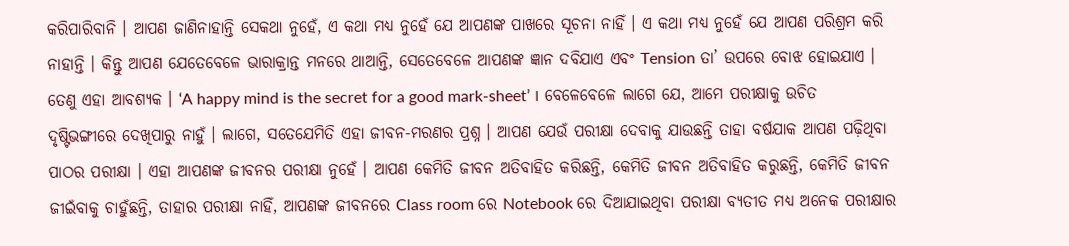କରିପାରିବାନି । ଆପଣ ଜାଣିନାହାନ୍ତି ସେକଥା ନୁହେଁ, ଏ କଥା ମଧ୍ୟ ନୁହେଁ ଯେ ଆପଣଙ୍କ ପାଖରେ ସୂଚନା ନାହିଁ । ଏ କଥା ମଧ୍ୟ ନୁହେଁ ଯେ ଆପଣ ପରିଶ୍ରମ କରି ନାହାନ୍ତି । କିନ୍ତୁ ଆପଣ ଯେତେବେଳେ ଭାରାକ୍ରାନ୍ତ ମନରେ ଥାଆନ୍ତି, ସେତେବେଳେ ଆପଣଙ୍କ ଜ୍ଞାନ ଦବିଯାଏ ଏବଂ Tension ତା’ ଉପରେ ବୋଝ ହୋଇଯାଏ । ତେଣୁ ଏହା ଆବଶ୍ୟକ । ‘A happy mind is the secret for a good mark-sheet’ । ବେଳେବେଳେ ଲାଗେ ଯେ, ଆମେ ପରୀକ୍ଷାକୁ ଉଚିତ ଦୃଷ୍ଟିଭଙ୍ଗୀରେ ଦେଖିପାରୁ ନାହୁଁ । ଲାଗେ, ସତେଯେମିତି ଏହା ଜୀବନ-ମରଣର ପ୍ରଶ୍ନ । ଆପଣ ଯେଉଁ ପରୀକ୍ଷା ଦେବାକୁ ଯାଉଛନ୍ତି ତାହା ବର୍ଷଯାକ ଆପଣ ପଢ଼ିଥିବା ପାଠର ପରୀକ୍ଷା । ଏହା ଆପଣଙ୍କ ଜୀବନର ପରୀକ୍ଷା ନୁହେଁ । ଆପଣ କେମିତି ଜୀବନ ଅତିବାହିତ କରିଛନ୍ତି, କେମିତି ଜୀବନ ଅତିବାହିତ କରୁଛନ୍ତି, କେମିତି ଜୀବନ ଜୀଇଁବାକୁ ଚାହୁଁଛନ୍ତି, ତାହାର ପରୀକ୍ଷା ନାହିଁ, ଆପଣଙ୍କ ଜୀବନରେ Class room ରେ Notebook ରେ ଦିଆଯାଇଥିବା ପରୀକ୍ଷା ବ୍ୟତୀତ ମଧ୍ୟ ଅନେକ ପରୀକ୍ଷାର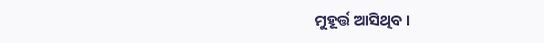ମୁହୂର୍ତ୍ତ ଆସିଥିବ ।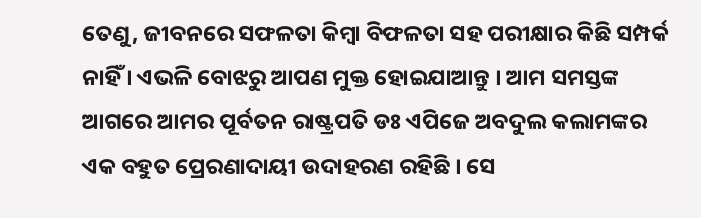ତେଣୁ, ଜୀବନରେ ସଫଳତା କିମ୍ବା ବିଫଳତା ସହ ପରୀକ୍ଷାର କିଛି ସମ୍ପର୍କ ନାହିଁ । ଏଭଳି ବୋଝରୁ ଆପଣ ମୁକ୍ତ ହୋଇଯାଆନ୍ତୁ । ଆମ ସମସ୍ତଙ୍କ ଆଗରେ ଆମର ପୂର୍ବତନ ରାଷ୍ଟ୍ରପତି ଡଃ ଏପିଜେ ଅବଦୁଲ କଲାମଙ୍କର ଏକ ବହୁତ ପ୍ରେରଣାଦାୟୀ ଉଦାହରଣ ରହିଛି । ସେ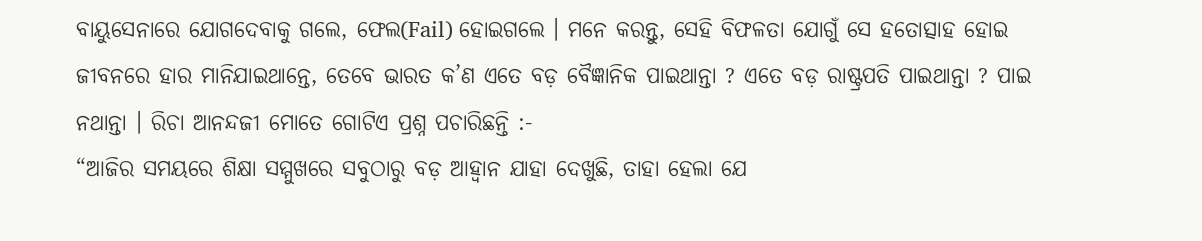ବାୟୁସେନାରେ ଯୋଗଦେବାକୁ ଗଲେ, ଫେଲ(Fail) ହୋଇଗଲେ । ମନେ କରନ୍ତୁ, ସେହି ବିଫଳତା ଯୋଗୁଁ ସେ ହତୋତ୍ସାହ ହୋଇ ଜୀବନରେ ହାର ମାନିଯାଇଥାନ୍ତେ, ତେବେ ଭାରତ କ’ଣ ଏତେ ବଡ଼ ବୈଜ୍ଞାନିକ ପାଇଥାନ୍ତା ? ଏତେ ବଡ଼ ରାଷ୍ଟ୍ରପତି ପାଇଥାନ୍ତା ? ପାଇ ନଥାନ୍ତା । ରିଚା ଆନନ୍ଦଜୀ ମୋତେ ଗୋଟିଏ ପ୍ରଶ୍ନ ପଚାରିଛନ୍ତି :-
“ଆଜିର ସମୟରେ ଶିକ୍ଷା ସମ୍ମୁଖରେ ସବୁଠାରୁ ବଡ଼ ଆହ୍ୱାନ ଯାହା ଦେଖୁଛି, ତାହା ହେଲା ଯେ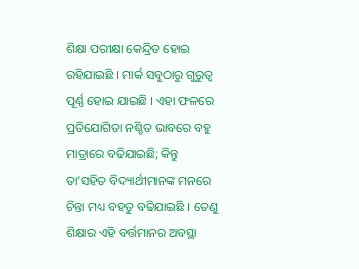ଶିକ୍ଷା ପରୀକ୍ଷା କେନ୍ଦ୍ରିତ ହୋଇ ରହିଯାଇଛି । ମାର୍କ ସବୁଠାରୁ ଗୁରୁତ୍ୱ ପୂର୍ଣ୍ଣ ହୋଇ ଯାଇଛି । ଏହା ଫଳରେ ପ୍ରତିଯୋଗିତା ନଶ୍ଚିତ ଭାବରେ ବହୁ ମାତ୍ରାରେ ବଢିଯାଇଛି; କିନ୍ତୁ ତା’ସହିତ ବିଦ୍ୟାର୍ଥୀମାନଙ୍କ ମନରେ ଚିନ୍ତା ମଧ୍ୟ ବହତୁ ବଢିଯାଇଛି । ତେଣୁ ଶିକ୍ଷାର ଏହି ବର୍ତ୍ତମାନର ଅବସ୍ଥା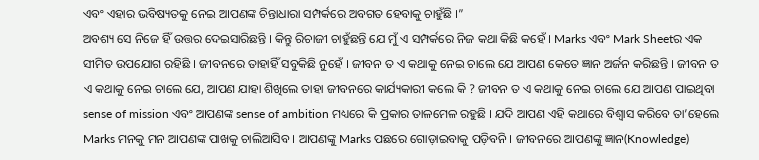ଏବଂ ଏହାର ଭବିଷ୍ୟତକୁ ନେଇ ଆପଣଙ୍କ ଚିନ୍ତାଧାରା ସମ୍ପର୍କରେ ଅବଗତ ହେବାକୁ ଚାହୁଁଛି ।”
ଅବଶ୍ୟ ସେ ନିଜେ ହିଁ ଉତ୍ତର ଦେଇସାରିଛନ୍ତି । କିନ୍ତୁ ରିଚାଜୀ ଚାହୁଁଛନ୍ତି ଯେ ମୁଁ ଏ ସମ୍ପର୍କରେ ନିଜ କଥା କିଛି କହେଁ । Marks ଏବଂ Mark Sheetର ଏକ ସୀମିତ ଉପଯୋଗ ରହିଛି । ଜୀବନରେ ତାହାହିଁ ସବୁକିଛି ନୁହେଁ । ଜୀବନ ତ ଏ କଥାକୁ ନେଇ ଚାଲେ ଯେ ଆପଣ କେତେ ଜ୍ଞାନ ଅର୍ଜନ କରିଛନ୍ତି । ଜୀବନ ତ ଏ କଥାକୁ ନେଇ ଚାଲେ ଯେ, ଆପଣ ଯାହା ଶିଖିଲେ ତାହା ଜୀବନରେ କାର୍ଯ୍ୟକାରୀ କଲେ କି ? ଜୀବନ ତ ଏ କଥାକୁ ନେଇ ଚାଲେ ଯେ ଆପଣ ପାଇଥିବା sense of mission ଏବଂ ଆପଣଙ୍କ sense of ambition ମଧ୍ୟରେ କି ପ୍ରକାର ତାଳମେଳ ରହୁଛି । ଯଦି ଆପଣ ଏହି କଥାରେ ବିଶ୍ୱାସ କରିବେ ତା’ହେଲେ Marks ମନକୁ ମନ ଆପଣଙ୍କ ପାଖକୁ ଚାଲିଆସିବ । ଆପଣଙ୍କୁ Marks ପଛରେ ଗୋଡ଼ାଇବାକୁ ପଡ଼ିବନି । ଜୀବନରେ ଆପଣଙ୍କୁ ଜ୍ଞାନ(Knowledge)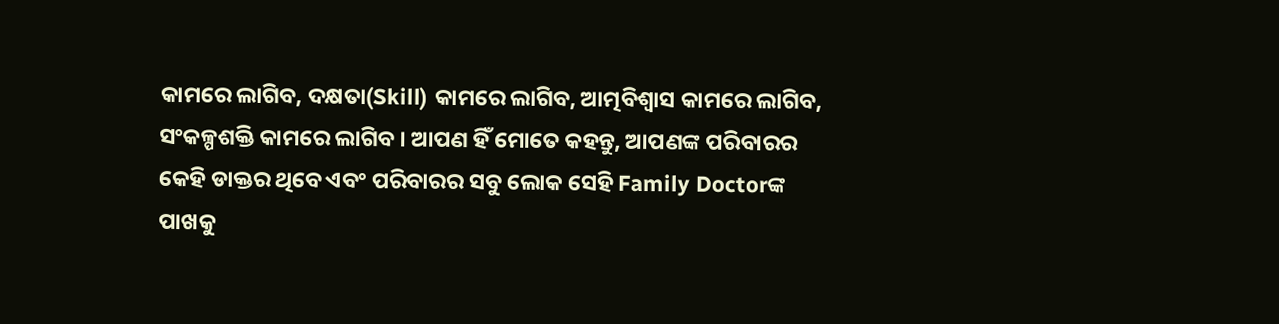କାମରେ ଲାଗିବ, ଦକ୍ଷତା(Skill) କାମରେ ଲାଗିବ, ଆତ୍ମବିଶ୍ୱାସ କାମରେ ଲାଗିବ, ସଂକଳ୍ପଶକ୍ତି କାମରେ ଲାଗିବ । ଆପଣ ହିଁ ମୋତେ କହନ୍ତୁ, ଆପଣଙ୍କ ପରିବାରର କେହି ଡାକ୍ତର ଥିବେ ଏବଂ ପରିବାରର ସବୁ ଲୋକ ସେହି Family Doctorଙ୍କ ପାଖକୁ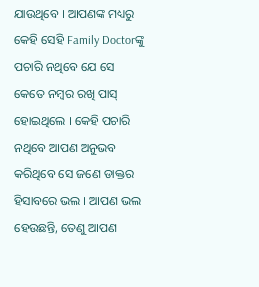ଯାଉଥିବେ । ଆପଣଙ୍କ ମଧ୍ୟରୁ କେହି ସେହି Family Doctorଙ୍କୁ ପଚାରି ନଥିବେ ଯେ ସେ କେତେ ନମ୍ବର ରଖି ପାସ୍ ହୋଇଥିଲେ । କେହି ପଚାରି ନଥିବେ ଆପଣ ଅନୁଭବ କରିଥିବେ ସେ ଜଣେ ଡାକ୍ତର ହିସାବରେ ଭଲ । ଆପଣ ଭଲ ହେଉଛନ୍ତି, ତେଣୁ ଆପଣ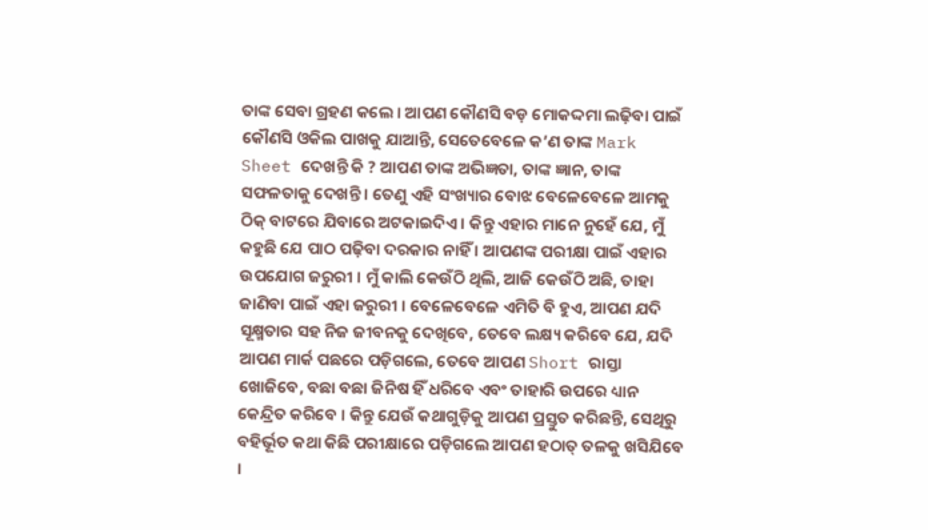ତାଙ୍କ ସେବା ଗ୍ରହଣ କଲେ । ଆପଣ କୌଣସି ବଡ଼ ମୋକଦ୍ଦମା ଲଢ଼ିବା ପାଇଁ କୌଣସି ଓକିଲ ପାଖକୁ ଯାଆନ୍ତି, ସେତେବେଳେ କ’ଣ ତାଙ୍କ Mark Sheet ଦେଖନ୍ତି କି ? ଆପଣ ତାଙ୍କ ଅଭିଜ୍ଞତା, ତାଙ୍କ ଜ୍ଞାନ, ତାଙ୍କ ସଫଳତାକୁ ଦେଖନ୍ତି । ତେଣୁ ଏହି ସଂଖ୍ୟାର ବୋଝ ବେଳେବେଳେ ଆମକୁ ଠିକ୍ ବାଟରେ ଯିବାରେ ଅଟକାଇଦିଏ । କିନ୍ତୁ ଏହାର ମାନେ ନୁହେଁ ଯେ, ମୁଁ କହୁଛି ଯେ ପାଠ ପଢ଼ିବା ଦରକାର ନାହିଁ । ଆପଣଙ୍କ ପରୀକ୍ଷା ପାଇଁ ଏହାର ଉପଯୋଗ ଜରୁରୀ । ମୁଁ କାଲି କେଉଁଠି ଥିଲି, ଆଜି କେଉଁଠି ଅଛି, ତାହା ଜାଣିବା ପାଇଁ ଏହା ଜରୁରୀ । ବେଳେବେଳେ ଏମିତି ବି ହୁଏ, ଆପଣ ଯଦି ସୂକ୍ଷ୍ମତାର ସହ ନିଜ ଜୀବନକୁ ଦେଖିବେ, ତେବେ ଲକ୍ଷ୍ୟ କରିବେ ଯେ, ଯଦି ଆପଣ ମାର୍କ ପଛରେ ପଡ଼ିଗଲେ, ତେବେ ଆପଣ Short ରାସ୍ତା ଖୋଜିବେ, ବଛା ବଛା ଜିନିଷ ହିଁ ଧରିବେ ଏବଂ ତାହାରି ଉପରେ ଧ୍ୟାନ କେନ୍ଦ୍ରିତ କରିବେ । କିନ୍ତୁ ଯେଉଁ କଥାଗୁଡ଼ିକୁ ଆପଣ ପ୍ରସ୍ତୁତ କରିଛନ୍ତି, ସେଥିରୁ ବହିର୍ଭୂତ କଥା କିଛି ପରୀକ୍ଷାରେ ପଡ଼ିଗଲେ ଆପଣ ହଠାତ୍ ତଳକୁ ଖସିଯିବେ ।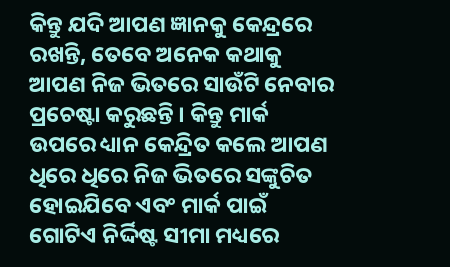କିନ୍ତୁ ଯଦି ଆପଣ ଜ୍ଞାନକୁ କେନ୍ଦ୍ରରେ ରଖନ୍ତି, ତେବେ ଅନେକ କଥାକୁ ଆପଣ ନିଜ ଭିତରେ ସାଉଁଟି ନେବାର ପ୍ରଚେଷ୍ଟା କରୁଛନ୍ତି । କିନ୍ତୁ ମାର୍କ ଉପରେ ଧ୍ୟାନ କେନ୍ଦ୍ରିତ କଲେ ଆପଣ ଧିରେ ଧିରେ ନିଜ ଭିତରେ ସଙ୍କୁଚିତ ହୋଇଯିବେ ଏବଂ ମାର୍କ ପାଇଁ ଗୋଟିଏ ନିର୍ଦ୍ଦିଷ୍ଟ ସୀମା ମଧ୍ୟରେ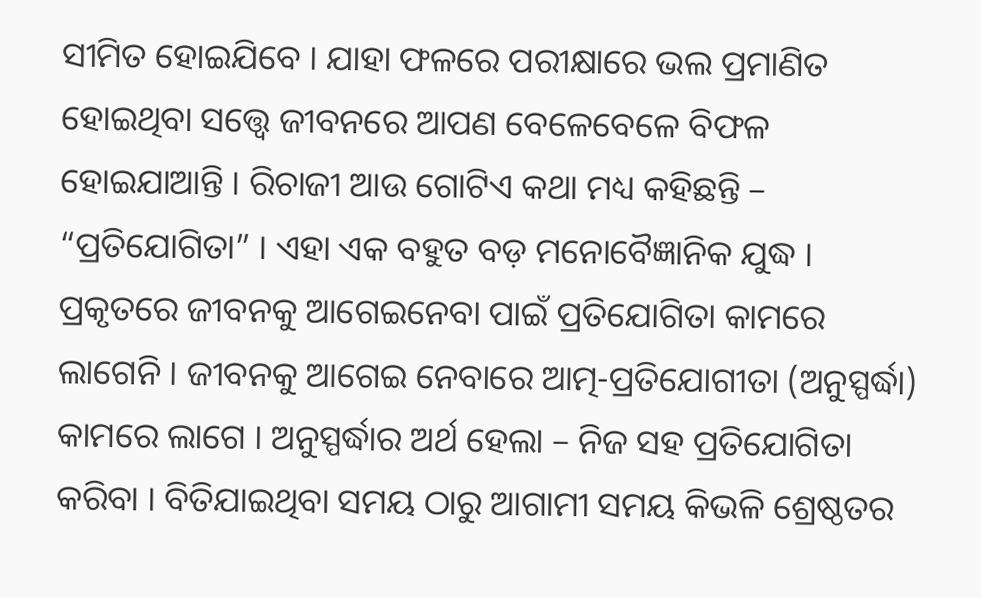ସୀମିତ ହୋଇଯିବେ । ଯାହା ଫଳରେ ପରୀକ୍ଷାରେ ଭଲ ପ୍ରମାଣିତ ହୋଇଥିବା ସତ୍ତ୍ୱେ ଜୀବନରେ ଆପଣ ବେଳେବେଳେ ବିଫଳ ହୋଇଯାଆନ୍ତି । ରିଚାଜୀ ଆଉ ଗୋଟିଏ କଥା ମଧ୍ୟ କହିଛନ୍ତି – “ପ୍ରତିଯୋଗିତା” । ଏହା ଏକ ବହୁତ ବଡ଼ ମନୋବୈଜ୍ଞାନିକ ଯୁଦ୍ଧ । ପ୍ରକୃତରେ ଜୀବନକୁ ଆଗେଇନେବା ପାଇଁ ପ୍ରତିଯୋଗିତା କାମରେ ଲାଗେନି । ଜୀବନକୁ ଆଗେଇ ନେବାରେ ଆତ୍ମ-ପ୍ରତିଯୋଗୀତା (ଅନୁସ୍ପର୍ଦ୍ଧା) କାମରେ ଲାଗେ । ଅନୁସ୍ପର୍ଦ୍ଧାର ଅର୍ଥ ହେଲା – ନିଜ ସହ ପ୍ରତିଯୋଗିତା କରିବା । ବିତିଯାଇଥିବା ସମୟ ଠାରୁ ଆଗାମୀ ସମୟ କିଭଳି ଶ୍ରେଷ୍ଠତର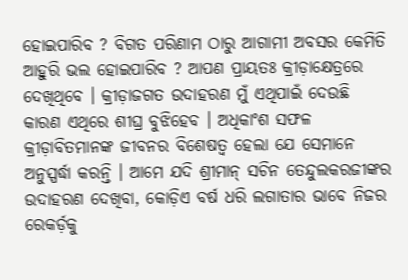ହୋଇପାରିବ ? ବିଗତ ପରିଣାମ ଠାରୁ ଆଗାମୀ ଅବସର କେମିତି ଆହୁରି ଭଲ ହୋଇପାରିବ ? ଆପଣ ପ୍ରାୟତଃ କ୍ରୀଡ଼ାକ୍ଷେତ୍ରରେ ଦେଖିଥିବେ । କ୍ରୀଡ଼ାଜଗତ ଉଦାହରଣ ମୁଁ ଏଥିପାଇଁ ଦେଉଛି କାରଣ ଏଥିରେ ଶୀଘ୍ର ବୁଝିହେବ । ଅଧିକାଂଶ ସଫଳ କ୍ରୀଡ଼ାବିତମାନଙ୍କ ଜୀବନର ବିଶେଷତ୍ୱ ହେଲା ଯେ ସେମାନେ ଅନୁସ୍ପର୍ଦ୍ଧା କରନ୍ତି । ଆମେ ଯଦି ଶ୍ରୀମାନ୍ ସଚିନ ତେନ୍ଦୁଲକରଜୀଙ୍କର ଉଦାହରଣ ଦେଖିବା, କୋଡ଼ିଏ ବର୍ଷ ଧରି ଲଗାତାର ଭାବେ ନିଜର ରେକର୍ଡ଼କୁ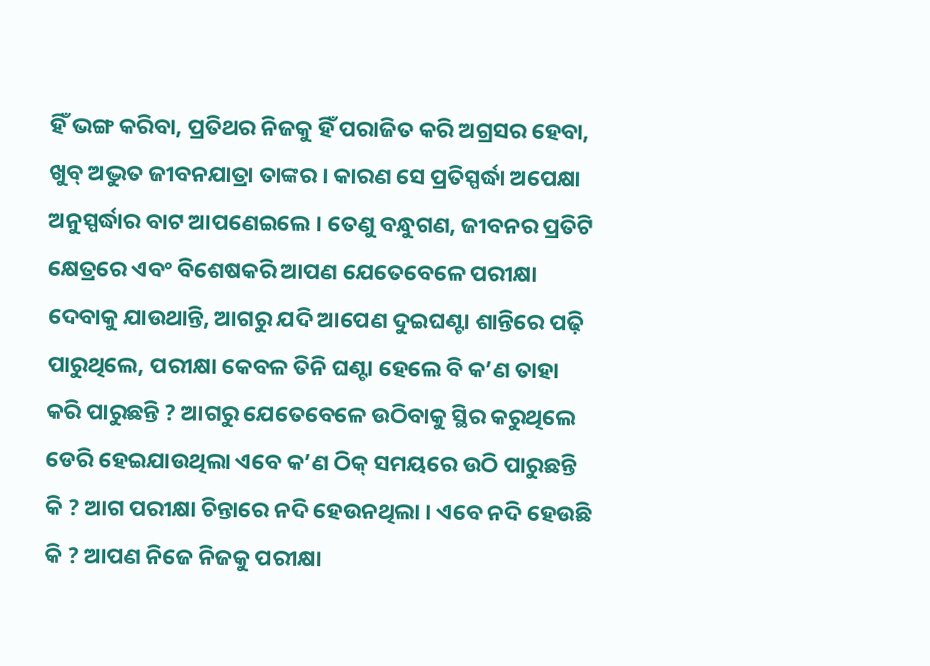ହିଁ ଭଙ୍ଗ କରିବା, ପ୍ରତିଥର ନିଜକୁ ହିଁ ପରାଜିତ କରି ଅଗ୍ରସର ହେବା, ଖୁବ୍ ଅଦ୍ଭୁତ ଜୀବନଯାତ୍ରା ତାଙ୍କର । କାରଣ ସେ ପ୍ରତିସ୍ପର୍ଦ୍ଧା ଅପେକ୍ଷା ଅନୁସ୍ପର୍ଦ୍ଧାର ବାଟ ଆପଣେଇଲେ । ତେଣୁ ବନ୍ଧୁଗଣ, ଜୀବନର ପ୍ରତିଟି କ୍ଷେତ୍ରରେ ଏବଂ ବିଶେଷକରି ଆପଣ ଯେତେବେଳେ ପରୀକ୍ଷା ଦେବାକୁ ଯାଉଥାନ୍ତି, ଆଗରୁ ଯଦି ଆପେଣ ଦୁଇଘଣ୍ଟା ଶାନ୍ତିରେ ପଢ଼ି ପାରୁଥିଲେ, ପରୀକ୍ଷା କେବଳ ତିନି ଘଣ୍ଟା ହେଲେ ବି କ’ଣ ତାହା କରି ପାରୁଛନ୍ତି ? ଆଗରୁ ଯେତେବେଳେ ଉଠିବାକୁ ସ୍ଥିର କରୁଥିଲେ ଡେରି ହେଇଯାଉଥିଲା ଏବେ କ’ଣ ଠିକ୍ ସମୟରେ ଉଠି ପାରୁଛନ୍ତି କି ? ଆଗ ପରୀକ୍ଷା ଚିନ୍ତାରେ ନଦି ହେଉନଥିଲା । ଏବେ ନଦି ହେଉଛି କି ? ଆପଣ ନିଜେ ନିଜକୁ ପରୀକ୍ଷା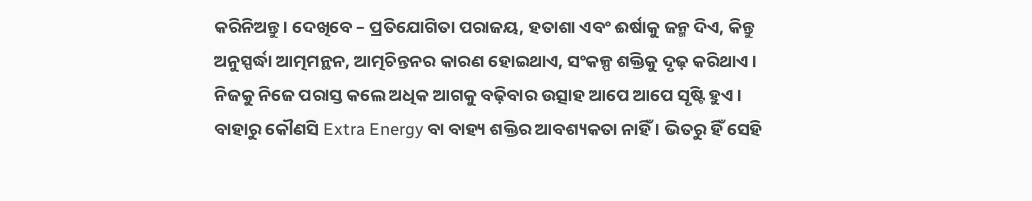କରିନିଅନ୍ତୁ । ଦେଖିବେ – ପ୍ରତିଯୋଗିତା ପରାଜୟ, ହତାଶା ଏବଂ ଈର୍ଷାକୁ ଜନ୍ମ ଦିଏ, କିନ୍ତୁ ଅନୁସ୍ପର୍ଦ୍ଧା ଆତ୍ମମନ୍ଥନ, ଆତ୍ମଚିନ୍ତନର କାରଣ ହୋଇଥାଏ, ସଂକଳ୍ପ ଶକ୍ତିକୁ ଦୃଢ଼ କରିଥାଏ । ନିଜକୁ ନିଜେ ପରାସ୍ତ କଲେ ଅଧିକ ଆଗକୁ ବଢ଼ିବାର ଉତ୍ସାହ ଆପେ ଆପେ ସୃଷ୍ଟି ହୁଏ । ବାହାରୁ କୌଣସି Extra Energy ବା ବାହ୍ୟ ଶକ୍ତିର ଆବଶ୍ୟକତା ନାହିଁ । ଭିତରୁ ହିଁ ସେହି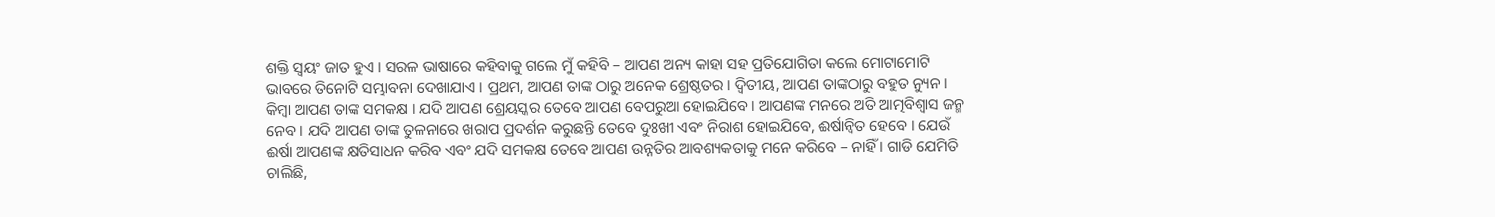ଶକ୍ତି ସ୍ୱୟଂ ଜାତ ହୁଏ । ସରଳ ଭାଷାରେ କହିବାକୁ ଗଲେ ମୁଁ କହିବି – ଆପଣ ଅନ୍ୟ କାହା ସହ ପ୍ରତିଯୋଗିତା କଲେ ମୋଟାମୋଟି ଭାବରେ ତିନୋଟି ସମ୍ଭାବନା ଦେଖାଯାଏ । ପ୍ରଥମ, ଆପଣ ତାଙ୍କ ଠାରୁ ଅନେକ ଶ୍ରେଷ୍ଠତର । ଦ୍ୱିତୀୟ, ଆପଣ ତାଙ୍କଠାରୁ ବହୁତ ନ୍ୟୁନ । କିମ୍ବା ଆପଣ ତାଙ୍କ ସମକକ୍ଷ । ଯଦି ଆପଣ ଶ୍ରେୟସ୍କର ତେବେ ଆପଣ ବେପରୁଆ ହୋଇଯିବେ । ଆପଣଙ୍କ ମନରେ ଅତି ଆତ୍ମବିଶ୍ୱାସ ଜନ୍ମ ନେବ । ଯଦି ଆପଣ ତାଙ୍କ ତୁଳନାରେ ଖରାପ ପ୍ରଦର୍ଶନ କରୁଛନ୍ତି ତେବେ ଦୁଃଖୀ ଏବଂ ନିରାଶ ହୋଇଯିବେ, ଈର୍ଷାନ୍ୱିତ ହେବେ । ଯେଉଁ ଈର୍ଷା ଆପଣଙ୍କ କ୍ଷତିସାଧନ କରିବ ଏବଂ ଯଦି ସମକକ୍ଷ ତେବେ ଆପଣ ଉନ୍ନତିର ଆବଶ୍ୟକତାକୁ ମନେ କରିବେ – ନାହିଁ । ଗାଡି ଯେମିତି ଚାଲିଛି,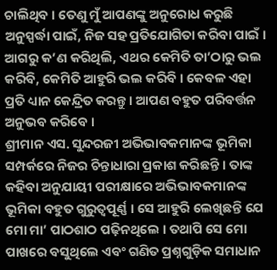ଚାଲିଥିବ । ତେଣୁ ମୁଁ ଆପଣଙ୍କୁ ଅନୁରୋଧ କରୁଛି ଅନୁସ୍ପର୍ଦ୍ଧା ପାଇଁ, ନିଜ ସହ ପ୍ରତିଯୋଗିତା କରିବା ପାଇଁ । ଆଗରୁ କ’ଣ କରିଥିଲି, ଏଥର କେମିତି ତା’ଠାରୁ ଭଲ କରିବି, କେମିତି ଆହୁରି ଭଲ କରିବି । କେବଳ ଏହା ପ୍ରତି ଧ୍ୟାନ କେନ୍ଦ୍ରିତ କରନ୍ତୁ । ଆପଣ ବହୁତ ପରିବର୍ତ୍ତନ ଅନୁଭବ କରିବେ ।
ଶ୍ରୀମାନ ଏସ. ସୁନ୍ଦରଜୀ ଅଭିଭାବକମାନଙ୍କ ଭୂମିକା ସମ୍ପର୍କରେ ନିଜର ଚିନ୍ତାଧାରା ପ୍ରକାଶ କରିଛନ୍ତି । ତାଙ୍କ କହିବା ଅନୁଯାୟୀ ପରୀକ୍ଷାରେ ଅଭିଭାବକମାନଙ୍କ ଭୂମିକା ବହୁତ ଗୁରୁତ୍ୱପୂର୍ଣ୍ଣ । ସେ ଆହୁରି ଲେଖିଛନ୍ତି ଯେ ମୋ ମା’ ପାଠଶାଠ ପଢ଼ିନଥିଲେ । ତଥାପି ସେ ମୋ ପାଖରେ ବସୁଥିଲେ ଏବଂ ଗଣିତ ପ୍ରଶ୍ନଗୁଡ଼ିକ ସମାଧାନ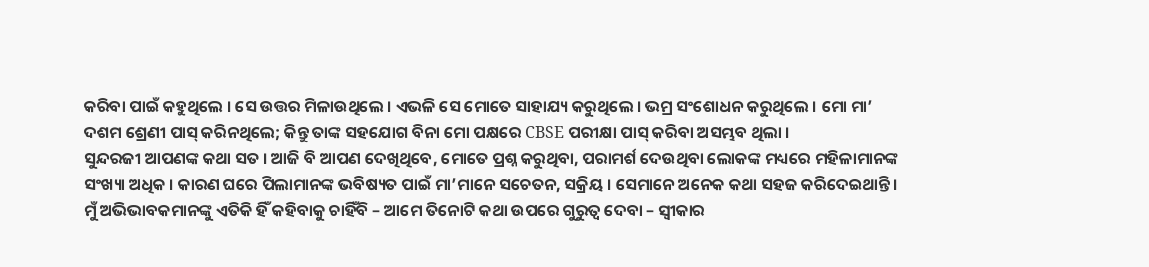କରିବା ପାଇଁ କହୁଥିଲେ । ସେ ଉତ୍ତର ମିଳାଉଥିଲେ । ଏଭଳି ସେ ମୋତେ ସାହାଯ୍ୟ କରୁଥିଲେ । ଭମ୍ର ସଂଶୋଧନ କରୁଥିଲେ । ମୋ ମା’ ଦଶମ ଶ୍ରେଣୀ ପାସ୍ କରିନଥିଲେ; କିନ୍ତୁ ତାଙ୍କ ସହଯୋଗ ବିନା ମୋ ପକ୍ଷରେ CBSE ପରୀକ୍ଷା ପାସ୍ କରିବା ଅସମ୍ଭବ ଥିଲା ।
ସୁନ୍ଦରଜୀ ଆପଣଙ୍କ କଥା ସତ । ଆଜି ବି ଆପଣ ଦେଖିଥିବେ, ମୋତେ ପ୍ରଶ୍ନ କରୁଥିବା, ପରାମର୍ଶ ଦେଉଥିବା ଲୋକଙ୍କ ମଧ୍ୟରେ ମହିଳାମାନଙ୍କ ସଂଖ୍ୟା ଅଧିକ । କାରଣ ଘରେ ପିଲାମାନଙ୍କ ଭବିଷ୍ୟତ ପାଇଁ ମା’ମାନେ ସଚେତନ, ସକ୍ରିୟ । ସେମାନେ ଅନେକ କଥା ସହଜ କରିଦେଇଥାନ୍ତି । ମୁଁ ଅଭିଭାବକମାନଙ୍କୁ ଏତିକି ହିଁ କହିବାକୁ ଚାହିଁବି – ଆମେ ତିନୋଟି କଥା ଉପରେ ଗୁରୁତ୍ୱ ଦେବା – ସ୍ୱୀକାର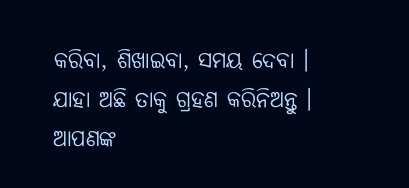କରିବା, ଶିଖାଇବା, ସମୟ ଦେବା । ଯାହା ଅଛି ତାକୁ ଗ୍ରହଣ କରିନିଅନ୍ତୁ । ଆପଣଙ୍କ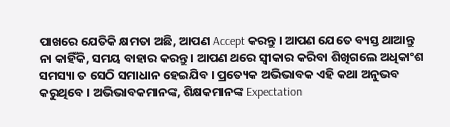ପାଖରେ ଯେତିକି କ୍ଷମତା ଅଛି, ଆପଣ Accept କରନ୍ତୁ । ଆପଣ ଯେତେ ବ୍ୟସ୍ତ ଥାଆନ୍ତୁ ନା କାହିଁକି, ସମୟ ବାହାର କରନ୍ତୁ । ଆପଣ ଥରେ ସ୍ୱୀକାର କରିବା ଶିଖିଗଲେ ଅଧିକାଂଶ ସମସ୍ୟା ତ ସେଠି ସମାଧାନ ହେଇଯିବ । ପ୍ରତ୍ୟେକ ଅଭିଭାବକ ଏହି କଥା ଅନୁଭବ କରୁଥିବେ । ଅଭିଭାବକମାନଙ୍କ, ଶିକ୍ଷକମାନଙ୍କ Expectation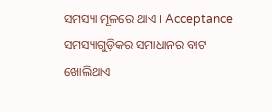ସମସ୍ୟା ମୂଳରେ ଥାଏ । Acceptance ସମସ୍ୟାଗୁଡ଼ିକର ସମାଧାନର ବାଟ ଖୋଲିଥାଏ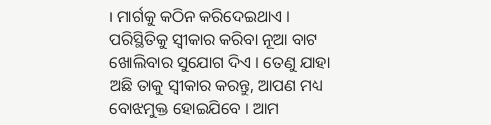। ମାର୍ଗକୁ କଠିନ କରିଦେଇଥାଏ । ପରିସ୍ଥିତିକୁ ସ୍ୱୀକାର କରିବା ନୂଆ ବାଟ ଖୋଲିବାର ସୁଯୋଗ ଦିଏ । ତେଣୁ ଯାହା ଅଛି ତାକୁ ସ୍ୱୀକାର କରନ୍ତୁ, ଆପଣ ମଧ୍ୟ ବୋଝମୁକ୍ତ ହୋଇଯିବେ । ଆମ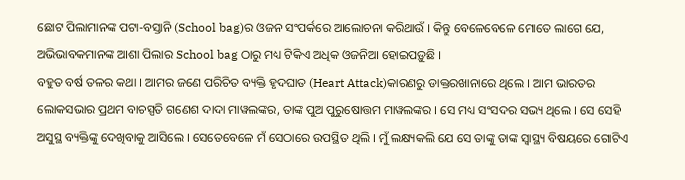ଛୋଟ ପିଲାମାନଙ୍କ ପଟା-ବସ୍ତାନି (School bag)ର ଓଜନ ସଂପର୍କରେ ଆଲୋଚନା କରିଥାଉଁ । କିନ୍ତୁ ବେଳେବେଳେ ମୋତେ ଲାଗେ ଯେ, ଅଭିଭାବକମାନଙ୍କ ଆଶା ପିଲାର School bag ଠାରୁ ମଧ୍ୟ ଟିକିଏ ଅଧିକ ଓଜନିଆ ହୋଇପଡ଼ୁଛି ।
ବହୁତ ବର୍ଷ ତଳର କଥା । ଆମର ଜଣେ ପରିଚିତ ବ୍ୟକ୍ତି ହୃଦଘାତ (Heart Attack)କାରଣରୁ ଡାକ୍ତରଖାନାରେ ଥିଲେ । ଆମ ଭାରତର ଲୋକସଭାର ପ୍ରଥମ ବାଚସ୍ପତି ଗଣେଶ ଦାଦା ମାୱଲଙ୍କର, ତାଙ୍କ ପୁଅ ପୁରୁଷୋତ୍ତମ ମାୱଲଙ୍କର । ସେ ମଧ୍ୟ ସଂସଦର ସଭ୍ୟ ଥିଲେ । ସେ ସେହି ଅସୁସ୍ଥ ବ୍ୟକ୍ତିଙ୍କୁ ଦେଖିବାକୁ ଆସିଲେ । ସେତେବେଳେ ମଁ ସେଠାରେ ଉପସ୍ଥିତ ଥିଲି । ମୁଁ ଲକ୍ଷ୍ୟକଲି ଯେ ସେ ତାଙ୍କୁ ତାଙ୍କ ସ୍ୱାସ୍ଥ୍ୟ ବିଷୟରେ ଗୋଟିଏ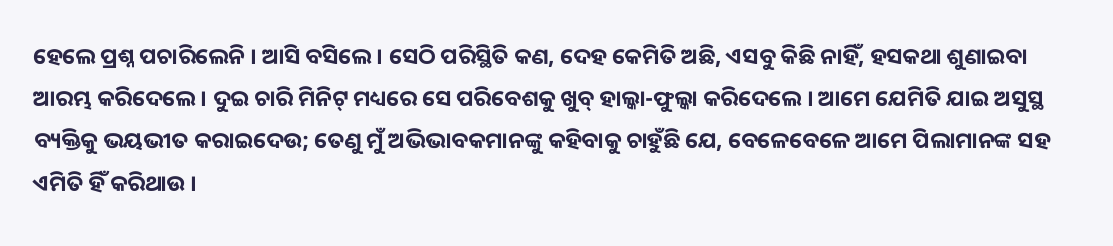ହେଲେ ପ୍ରଶ୍ନ ପଚାରିଲେନି । ଆସି ବସିଲେ । ସେଠି ପରିସ୍ଥିତି କଣ, ଦେହ କେମିତି ଅଛି, ଏସବୁ କିଛି ନାହିଁ, ହସକଥା ଶୁଣାଇବା ଆରମ୍ଭ କରିଦେଲେ । ଦୁଇ ଚାରି ମିନିଟ୍ ମଧ୍ୟରେ ସେ ପରିବେଶକୁ ଖୁବ୍ ହାଲ୍କା-ଫୁଲ୍କା କରିଦେଲେ । ଆମେ ଯେମିତି ଯାଇ ଅସୁସ୍ଥ ବ୍ୟକ୍ତିକୁ ଭୟଭୀତ କରାଇଦେଉ; ତେଣୁ ମୁଁ ଅଭିଭାବକମାନଙ୍କୁ କହିବାକୁ ଚାହୁଁଛି ଯେ, ବେଳେବେଳେ ଆମେ ପିଲାମାନଙ୍କ ସହ ଏମିତି ହିଁ କରିଥାଉ ।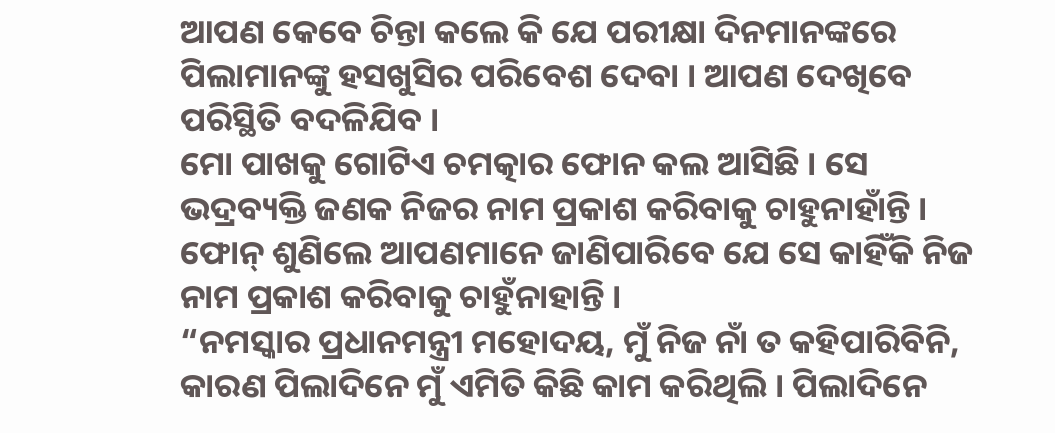ଆପଣ କେବେ ଚିନ୍ତା କଲେ କି ଯେ ପରୀକ୍ଷା ଦିନମାନଙ୍କରେ ପିଲାମାନଙ୍କୁ ହସଖୁସିର ପରିବେଶ ଦେବା । ଆପଣ ଦେଖିବେ ପରିସ୍ଥିତି ବଦଳିଯିବ ।
ମୋ ପାଖକୁ ଗୋଟିଏ ଚମତ୍କାର ଫୋନ କଲ ଆସିଛି । ସେ ଭଦ୍ରବ୍ୟକ୍ତି ଜଣକ ନିଜର ନାମ ପ୍ରକାଶ କରିବାକୁ ଚାହୁନାହାଁନ୍ତି । ଫୋନ୍ ଶୁଣିଲେ ଆପଣମାନେ ଜାଣିପାରିବେ ଯେ ସେ କାହିଁକି ନିଜ ନାମ ପ୍ରକାଶ କରିବାକୁ ଚାହୁଁନାହାନ୍ତି ।
“ନମସ୍କାର ପ୍ରଧାନମନ୍ତ୍ରୀ ମହୋଦୟ, ମୁଁ ନିଜ ନାଁ ତ କହିପାରିବିନି, କାରଣ ପିଲାଦିନେ ମୁଁ ଏମିତି କିଛି କାମ କରିଥିଲି । ପିଲାଦିନେ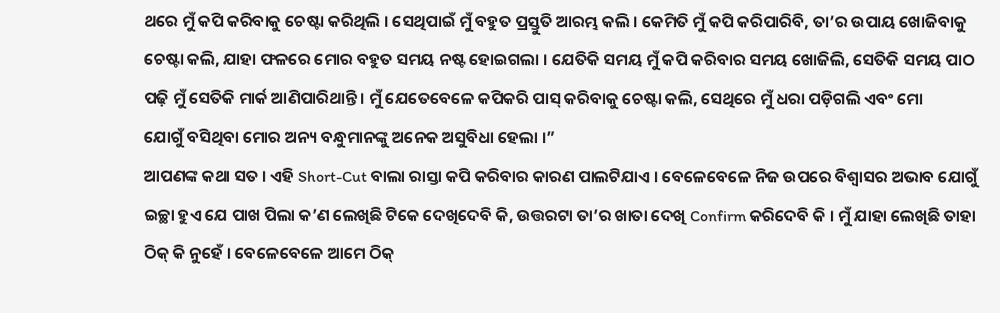ଥରେ ମୁଁ କପି କରିବାକୁ ଚେଷ୍ଟା କରିଥିଲି । ସେଥିପାଇଁ ମୁଁ ବହୁତ ପ୍ରସ୍ତୁତି ଆରମ୍ଭ କଲି । କେମିତି ମୁଁ କପି କରିପାରିବି, ତା’ର ଉପାୟ ଖୋଜିବାକୁ ଚେଷ୍ଟା କଲି, ଯାହା ଫଳରେ ମୋର ବହୁତ ସମୟ ନଷ୍ଟ ହୋଇଗଲା । ଯେତିକି ସମୟ ମୁଁ କପି କରିବାର ସମୟ ଖୋଜିଲି, ସେତିକି ସମୟ ପାଠ ପଢ଼ି ମୁଁ ସେତିକି ମାର୍କ ଆଣିପାରିଥାନ୍ତି । ମୁଁ ଯେତେବେଳେ କପିକରି ପାସ୍ କରିବାକୁ ଚେଷ୍ଟା କଲି, ସେଥିରେ ମୁଁ ଧରା ପଡ଼ିଗଲି ଏବଂ ମୋ
ଯୋଗୁଁ ବସିଥିବା ମୋର ଅନ୍ୟ ବନ୍ଧୁମାନଙ୍କୁ ଅନେକ ଅସୁବିଧା ହେଲା ।”
ଆପଣଙ୍କ କଥା ସତ । ଏହି Short-Cut ବାଲା ରାସ୍ତା କପି କରିବାର କାରଣ ପାଲଟିଯାଏ । ବେଳେବେଳେ ନିଜ ଉପରେ ବିଶ୍ଵାସର ଅଭାବ ଯୋଗୁଁ ଇଚ୍ଛା ହୁଏ ଯେ ପାଖ ପିଲା କ’ଣ ଲେଖିଛି ଟିକେ ଦେଖିଦେବି କି, ଉତ୍ତରଟା ତା’ର ଖାତା ଦେଖି Confirm କରିଦେବି କି । ମୁଁ ଯାହା ଲେଖିଛି ତାହା ଠିକ୍ କି ନୁହେଁ । ବେଳେବେଳେ ଆମେ ଠିକ୍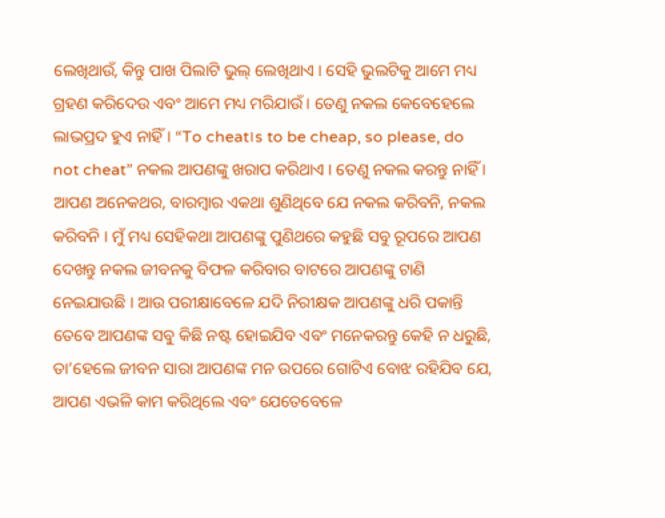ଲେଖିଥାଉଁ, କିନ୍ତୁ ପାଖ ପିଲାଟି ଭୁଲ୍ ଲେଖିଥାଏ । ସେହି ଭୁଲଟିକୁ ଆମେ ମଧ୍ୟ ଗ୍ରହଣ କରିଦେଉ ଏବଂ ଆମେ ମଧ୍ୟ ମରିଯାଉଁ । ତେଣୁ ନକଲ କେବେହେଲେ ଲାଭପ୍ରଦ ହୁଏ ନାହିଁ । “To cheat।s to be cheap, so please, do not cheat” ନକଲ ଆପଣଙ୍କୁ ଖରାପ କରିଥାଏ । ତେଣୁ ନକଲ କରନ୍ତୁ ନାହିଁ । ଆପଣ ଅନେକଥର, ବାରମ୍ବାର ଏକଥା ଶୁଣିଥିବେ ଯେ ନକଲ କରିବନି, ନକଲ କରିବନି । ମୁଁ ମଧ୍ୟ ସେହିକଥା ଆପଣଙ୍କୁ ପୁଣିଥରେ କହୁଛି ସବୁ ରୂପରେ ଆପଣ ଦେଖନ୍ତୁ ନକଲ ଜୀବନକୁ ବିଫଳ କରିବାର ବାଟରେ ଆପଣଙ୍କୁ ଟାଣି ନେଇଯାଉଛି । ଆଉ ପରୀକ୍ଷାବେଳେ ଯଦି ନିରୀକ୍ଷକ ଆପଣଙ୍କୁ ଧରି ପକାନ୍ତି ତେବେ ଆପଣଙ୍କ ସବୁ କିଛି ନଷ୍ଟ ହୋଇଯିବ ଏବଂ ମନେକରନ୍ତୁ କେହି ନ ଧରୁଛି, ତା’ହେଲେ ଜୀବନ ସାରା ଆପଣଙ୍କ ମନ ଉପରେ ଗୋଟିଏ ବୋଝ ରହିଯିବ ଯେ, ଆପଣ ଏଭଳି କାମ କରିଥିଲେ ଏବଂ ଯେତେବେଳେ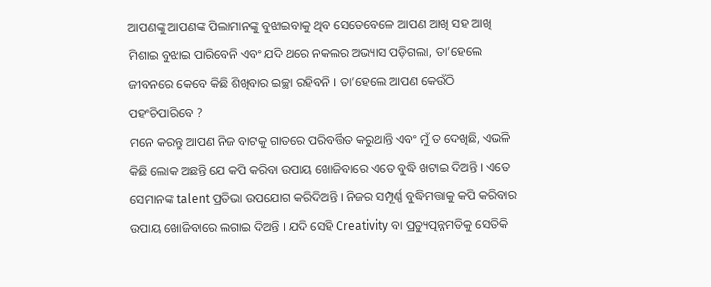ଆପଣଙ୍କୁ ଆପଣଙ୍କ ପିଲାମାନଙ୍କୁ ବୁଝାଇବାକୁ ଥିବ ସେତେବେଳେ ଆପଣ ଆଖି ସହ ଆଖି ମିଶାଇ ବୁଝାଇ ପାରିବେନି ଏବଂ ଯଦି ଥରେ ନକଲର ଅଭ୍ୟାସ ପଡ଼ିଗଲା, ତା’ହେଲେ ଜୀବନରେ କେବେ କିଛି ଶିଖିବାର ଇଚ୍ଛା ରହିବନି । ତା’ହେଲେ ଆପଣ କେଉଁଠି ପହଂଚିପାରିବେ ?
ମନେ କରନ୍ତୁ ଆପଣ ନିଜ ବାଟକୁ ଗାତରେ ପରିବର୍ତ୍ତିତ କରୁଥାନ୍ତି ଏବଂ ମୁଁ ତ ଦେଖିଛି, ଏଭଳି କିଛି ଲୋକ ଅଛନ୍ତି ଯେ କପି କରିବା ଉପାୟ ଖୋଜିବାରେ ଏତେ ବୁଦ୍ଧି ଖଟାଇ ଦିଅନ୍ତି । ଏତେ ସେମାନଙ୍କ talent ପ୍ରତିଭା ଉପଯୋଗ କରିଦିଅନ୍ତି । ନିଜର ସମ୍ପୂର୍ଣ୍ଣ ବୁଦ୍ଧିମତ୍ତାକୁ କପି କରିବାର ଉପାୟ ଖୋଜିବାରେ ଲଗାଇ ଦିଅନ୍ତି । ଯଦି ସେହି Creativity ବା ପ୍ରତ୍ୟୁତ୍ପନ୍ନମତିକୁ ସେତିକି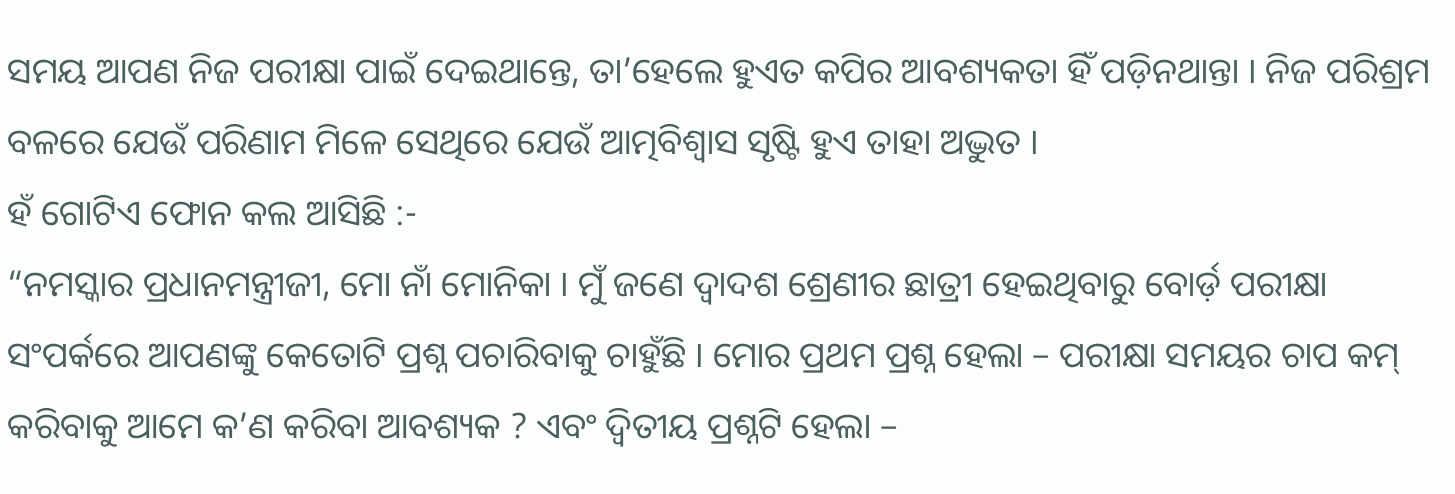ସମୟ ଆପଣ ନିଜ ପରୀକ୍ଷା ପାଇଁ ଦେଇଥାନ୍ତେ, ତା’ହେଲେ ହୁଏତ କପିର ଆବଶ୍ୟକତା ହିଁ ପଡ଼ିନଥାନ୍ତା । ନିଜ ପରିଶ୍ରମ ବଳରେ ଯେଉଁ ପରିଣାମ ମିଳେ ସେଥିରେ ଯେଉଁ ଆତ୍ମବିଶ୍ଵାସ ସୃଷ୍ଟି ହୁଏ ତାହା ଅଦ୍ଭୁତ ।
ହଁ ଗୋଟିଏ ଫୋନ କଲ ଆସିଛି :-
“ନମସ୍କାର ପ୍ରଧାନମନ୍ତ୍ରୀଜୀ, ମୋ ନାଁ ମୋନିକା । ମୁଁ ଜଣେ ଦ୍ୱାଦଶ ଶ୍ରେଣୀର ଛାତ୍ରୀ ହେଇଥିବାରୁ ବୋର୍ଡ଼ ପରୀକ୍ଷା ସଂପର୍କରେ ଆପଣଙ୍କୁ କେତୋଟି ପ୍ରଶ୍ନ ପଚାରିବାକୁ ଚାହୁଁଛି । ମୋର ପ୍ରଥମ ପ୍ରଶ୍ନ ହେଲା – ପରୀକ୍ଷା ସମୟର ଚାପ କମ୍ କରିବାକୁ ଆମେ କ’ଣ କରିବା ଆବଶ୍ୟକ ? ଏବଂ ଦ୍ୱିତୀୟ ପ୍ରଶ୍ନଟି ହେଲା –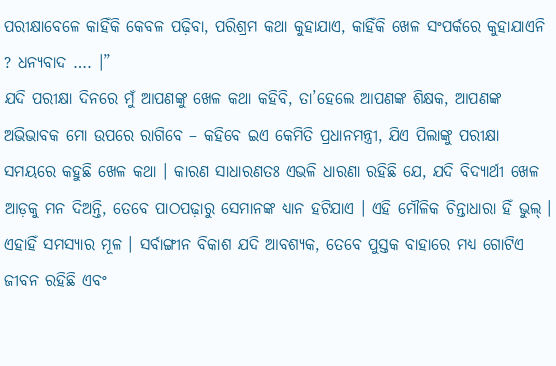ପରୀକ୍ଷାବେଳେ କାହିଁକି କେବଳ ପଢ଼ିବା, ପରିଶ୍ରମ କଥା କୁହାଯାଏ, କାହିଁକି ଖେଳ ସଂପର୍କରେ କୁହାଯାଏନି ? ଧନ୍ୟବାଦ …. ।”
ଯଦି ପରୀକ୍ଷା ଦିନରେ ମୁଁ ଆପଣଙ୍କୁ ଖେଳ କଥା କହିବି, ତା’ହେଲେ ଆପଣଙ୍କ ଶିକ୍ଷକ, ଆପଣଙ୍କ ଅଭିଭାବକ ମୋ ଉପରେ ରାଗିବେ – କହିବେ ଇଏ କେମିତି ପ୍ରଧାନମନ୍ତ୍ରୀ, ଯିଏ ପିଲାଙ୍କୁ ପରୀକ୍ଷା ସମୟରେ କହୁଛି ଖେଳ କଥା । କାରଣ ସାଧାରଣତଃ ଏଭଳି ଧାରଣା ରହିଛି ଯେ, ଯଦି ବିଦ୍ୟାର୍ଥୀ ଖେଳ ଆଡ଼କୁ ମନ ଦିଅନ୍ତି, ତେବେ ପାଠପଢ଼ାରୁ ସେମାନଙ୍କ ଧ୍ୟାନ ହଟିଯାଏ । ଏହି ମୌଳିକ ଚିନ୍ତାଧାରା ହିଁ ଭୁଲ୍ । ଏହାହିଁ ସମସ୍ୟାର ମୂଳ । ସର୍ବାଙ୍ଗୀନ ବିକାଶ ଯଦି ଆବଶ୍ୟକ, ତେବେ ପୁସ୍ତକ ବାହାରେ ମଧ୍ୟ ଗୋଟିଏ ଜୀବନ ରହିଛି ଏବଂ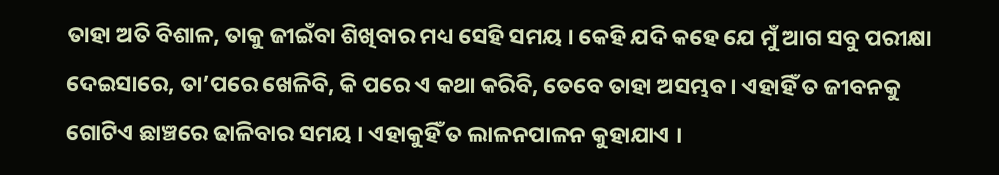ତାହା ଅତି ବିଶାଳ, ତାକୁ ଜୀଇଁବା ଶିଖିବାର ମଧ୍ୟ ସେହି ସମୟ । କେହି ଯଦି କହେ ଯେ ମୁଁ ଆଗ ସବୁ ପରୀକ୍ଷା ଦେଇସାରେ, ତା’ପରେ ଖେଳିବି, କି ପରେ ଏ କଥା କରିବି, ତେବେ ତାହା ଅସମ୍ଭବ । ଏହାହିଁ ତ ଜୀବନକୁ ଗୋଟିଏ ଛାଞ୍ଚରେ ଢାଳିବାର ସମୟ । ଏହାକୁହିଁ ତ ଲାଳନପାଳନ କୁହାଯାଏ ।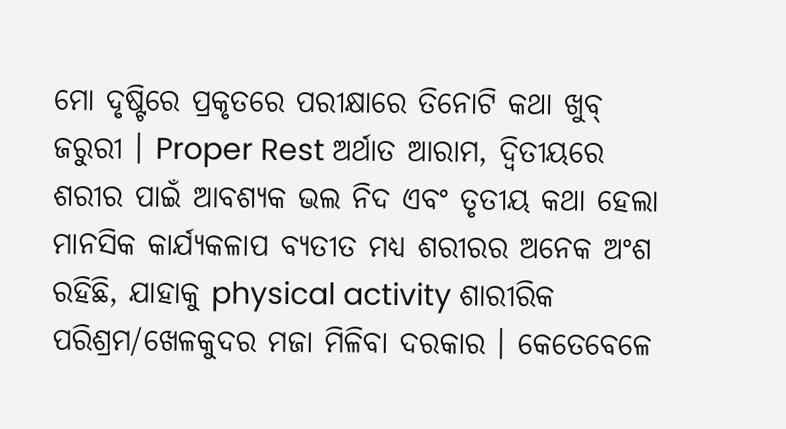ମୋ ଦୃଷ୍ଟିରେ ପ୍ରକୃତରେ ପରୀକ୍ଷାରେ ତିନୋଟି କଥା ଖୁବ୍ ଜରୁରୀ । Proper Rest ଅର୍ଥାତ ଆରାମ, ଦ୍ଵିତୀୟରେ ଶରୀର ପାଇଁ ଆବଶ୍ୟକ ଭଲ ନିଦ ଏବଂ ତୃତୀୟ କଥା ହେଲା ମାନସିକ କାର୍ଯ୍ୟକଳାପ ବ୍ୟତୀତ ମଧ୍ୟ ଶରୀରର ଅନେକ ଅଂଶ ରହିଛି, ଯାହାକୁ physical activity ଶାରୀରିକ ପରିଶ୍ରମ/ଖେଳକୁଦର ମଜା ମିଳିବା ଦରକାର । କେତେବେଳେ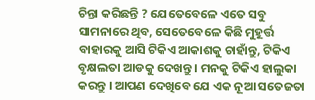ଚିନ୍ତା କରିଛନ୍ତି ? ଯେତେବେଳେ ଏତେ ସବୁ ସାମନାରେ ଥିବ, ସେତେବେଳେ କିଛି ମୁହୂର୍ତ୍ତ ବାହାରକୁ ଆସି ଟିକିଏ ଆକାଶକୁ ଚାହାଁନ୍ତୁ, ଟିକିଏ ବୃକ୍ଷଲତା ଆଡକୁ ଦେଖନ୍ତୁ । ମନକୁ ଟିକିଏ ହାଲୁକା କରନ୍ତୁ । ଆପଣ ଦେଖିବେ ଯେ ଏକ ନୂଆ ସତେଜତା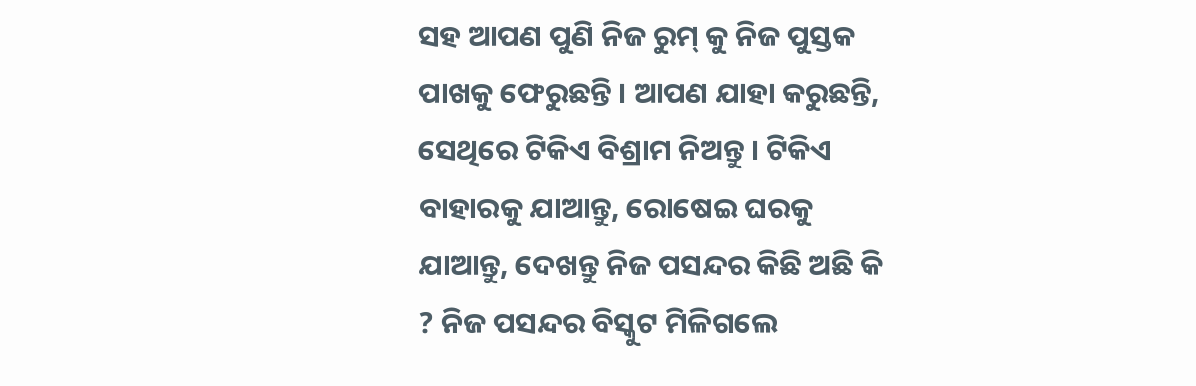ସହ ଆପଣ ପୁଣି ନିଜ ରୁମ୍ କୁ ନିଜ ପୁସ୍ତକ ପାଖକୁ ଫେରୁଛନ୍ତି । ଆପଣ ଯାହା କରୁଛନ୍ତି, ସେଥିରେ ଟିକିଏ ବିଶ୍ରାମ ନିଅନ୍ତୁ । ଟିକିଏ ବାହାରକୁ ଯାଆନ୍ତୁ, ରୋଷେଇ ଘରକୁ ଯାଆନ୍ତୁ, ଦେଖନ୍ତୁ ନିଜ ପସନ୍ଦର କିଛି ଅଛି କି ? ନିଜ ପସନ୍ଦର ବିସ୍କୁଟ ମିଳିଗଲେ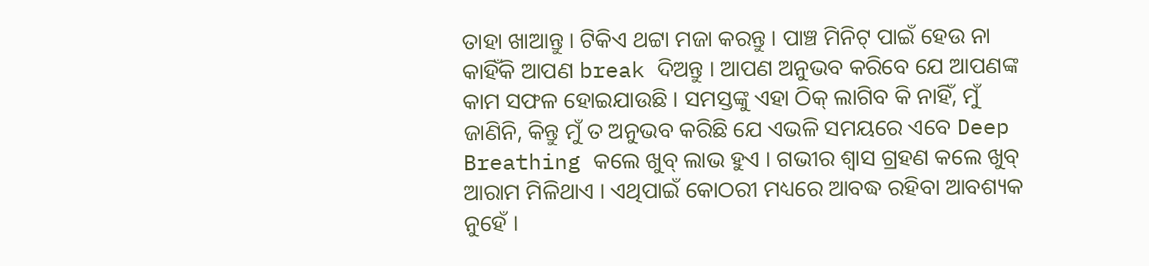ତାହା ଖାଆନ୍ତୁ । ଟିକିଏ ଥଟ୍ଟା ମଜା କରନ୍ତୁ । ପାଞ୍ଚ ମିନିଟ୍ ପାଇଁ ହେଉ ନା କାହିଁକି ଆପଣ break ଦିଅନ୍ତୁ । ଆପଣ ଅନୁଭବ କରିବେ ଯେ ଆପଣଙ୍କ କାମ ସଫଳ ହୋଇଯାଉଛି । ସମସ୍ତଙ୍କୁ ଏହା ଠିକ୍ ଲାଗିବ କି ନାହିଁ, ମୁଁ ଜାଣିନି, କିନ୍ତୁ ମୁଁ ତ ଅନୁଭବ କରିଛି ଯେ ଏଭଳି ସମୟରେ ଏବେ Deep Breathing କଲେ ଖୁବ୍ ଲାଭ ହୁଏ । ଗଭୀର ଶ୍ୱାସ ଗ୍ରହଣ କଲେ ଖୁବ୍ ଆରାମ ମିଳିଥାଏ । ଏଥିପାଇଁ କୋଠରୀ ମଧ୍ୟରେ ଆବଦ୍ଧ ରହିବା ଆବଶ୍ୟକ ନୁହେଁ ।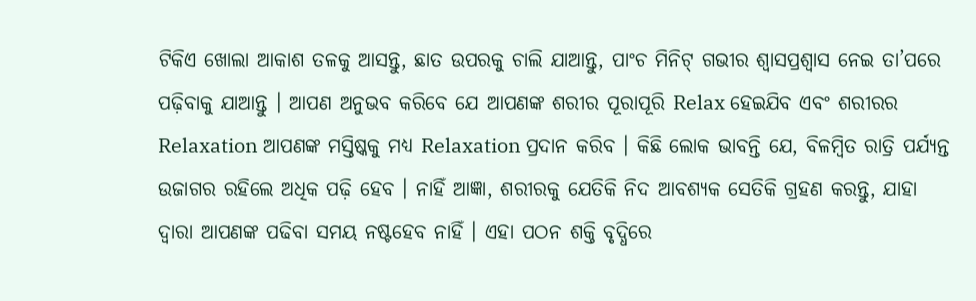ଟିକିଏ ଖୋଲା ଆକାଶ ତଳକୁ ଆସନ୍ତୁ, ଛାତ ଉପରକୁ ଚାଲି ଯାଆନ୍ତୁ, ପାଂଚ ମିନିଟ୍ ଗଭୀର ଶ୍ୱାସପ୍ରଶ୍ଵାସ ନେଇ ତା’ପରେ ପଢ଼ିବାକୁ ଯାଆନ୍ତୁ । ଆପଣ ଅନୁଭବ କରିବେ ଯେ ଆପଣଙ୍କ ଶରୀର ପୂରାପୂରି Relax ହେଇଯିବ ଏବଂ ଶରୀରର Relaxation ଆପଣଙ୍କ ମସ୍ତିଷ୍କକୁ ମଧ୍ୟ Relaxation ପ୍ରଦାନ କରିବ । କିଛି ଲୋକ ଭାବନ୍ତି ଯେ, ବିଳମ୍ବିତ ରାତ୍ରି ପର୍ଯ୍ୟନ୍ତ ଉଜାଗର ରହିଲେ ଅଧିକ ପଢ଼ି ହେବ । ନାହିଁ ଆଜ୍ଞା, ଶରୀରକୁ ଯେତିକି ନିଦ ଆବଶ୍ୟକ ସେତିକି ଗ୍ରହଣ କରନ୍ତୁ, ଯାହା ଦ୍ଵାରା ଆପଣଙ୍କ ପଢିବା ସମୟ ନଷ୍ଟହେବ ନାହିଁ । ଏହା ପଠନ ଶକ୍ତି ବୃଦ୍ଧିରେ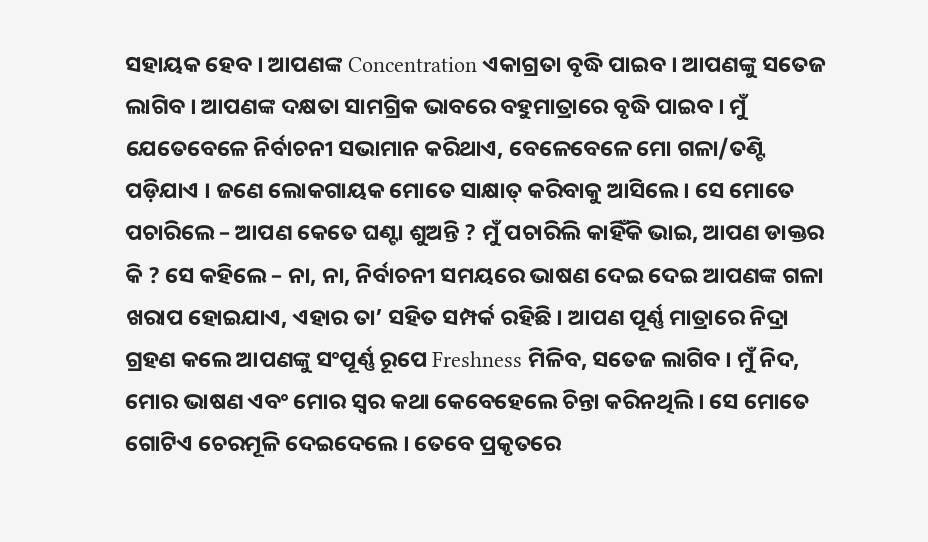ସହାୟକ ହେବ । ଆପଣଙ୍କ Concentration ଏକାଗ୍ରତା ବୃଦ୍ଧି ପାଇବ । ଆପଣଙ୍କୁ ସତେଜ ଲାଗିବ । ଆପଣଙ୍କ ଦକ୍ଷତା ସାମଗ୍ରିକ ଭାବରେ ବହୁମାତ୍ରାରେ ବୃଦ୍ଧି ପାଇବ । ମୁଁ ଯେତେବେଳେ ନିର୍ବାଚନୀ ସଭାମାନ କରିଥାଏ, ବେଳେବେଳେ ମୋ ଗଳା/ତଣ୍ଟି ପଡ଼ିଯାଏ । ଜଣେ ଲୋକଗାୟକ ମୋତେ ସାକ୍ଷାତ୍ କରିବାକୁ ଆସିଲେ । ସେ ମୋତେ ପଚାରିଲେ – ଆପଣ କେତେ ଘଣ୍ଟା ଶୁଅନ୍ତି ? ମୁଁ ପଚାରିଲି କାହିଁକି ଭାଇ, ଆପଣ ଡାକ୍ତର କି ? ସେ କହିଲେ – ନା, ନା, ନିର୍ବାଚନୀ ସମୟରେ ଭାଷଣ ଦେଇ ଦେଇ ଆପଣଙ୍କ ଗଳା ଖରାପ ହୋଇଯାଏ, ଏହାର ତା’ ସହିତ ସମ୍ପର୍କ ରହିଛି । ଆପଣ ପୂର୍ଣ୍ଣ ମାତ୍ରାରେ ନିଦ୍ରା ଗ୍ରହଣ କଲେ ଆପଣଙ୍କୁ ସଂପୂର୍ଣ୍ଣ ରୂପେ Freshness ମିଳିବ, ସତେଜ ଲାଗିବ । ମୁଁ ନିଦ, ମୋର ଭାଷଣ ଏବଂ ମୋର ସ୍ୱର କଥା କେବେହେଲେ ଚିନ୍ତା କରିନଥିଲି । ସେ ମୋତେ ଗୋଟିଏ ଚେରମୂଳି ଦେଇଦେଲେ । ତେବେ ପ୍ରକୃତରେ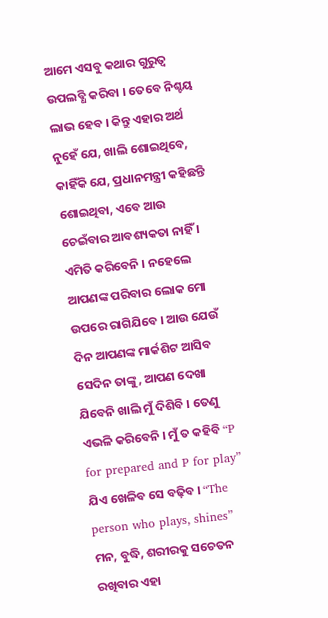ଆମେ ଏସବୁ କଥାର ଗୁରୁତ୍ୱ ଉପଲବ୍ଧି କରିବା । ତେବେ ନିଶ୍ଚୟ ଲାଭ ହେବ । କିନ୍ତୁ ଏହାର ଅର୍ଥ ନୁହେଁ ଯେ, ଖାଲି ଶୋଇଥିବେ, କାହିଁକି ଯେ, ପ୍ରଧାନମନ୍ତ୍ରୀ କହିଛନ୍ତି ଶୋଇଥିବା, ଏବେ ଆଉ ଚେଇଁବାର ଆବଶ୍ୟକତା ନାହିଁ । ଏମିତି କରିବେନି । ନହେଲେ ଆପଣଙ୍କ ପରିବାର ଲୋକ ମୋ ଉପରେ ରାଗିଯିବେ । ଆଉ ଯେଉଁ ଦିନ ଆପଣଙ୍କ ମାର୍କଶିଟ ଆସିବ ସେଦିନ ତାଙ୍କୁ, ଆପଣ ଦେଖା ଯିବେନି ଖାଲି ମୁଁ ଦିଶିବି । ତେଣୁ ଏଭଳି କରିବେନି । ମୁଁ ତ କହିବି “P for prepared and P for play” ଯିଏ ଖେଳିବ ସେ ବଢ଼ିବ । “The person who plays, shines” ମନ, ବୁଦ୍ଧି, ଶରୀରକୁ ସଚେତନ ରଖିବାର ଏହା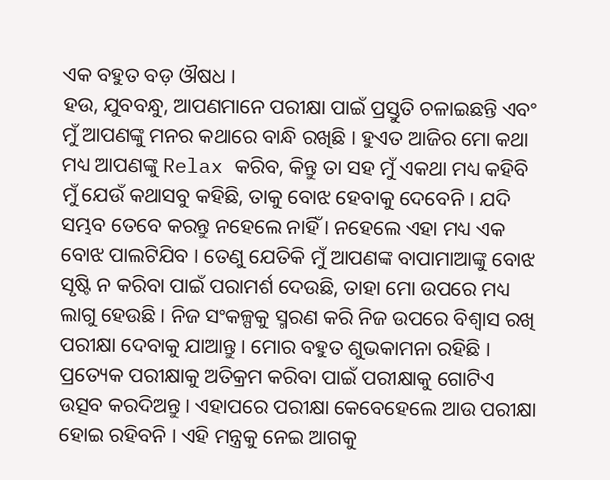ଏକ ବହୁତ ବଡ଼ ଔଷଧ ।
ହଉ, ଯୁବବନ୍ଧୁ, ଆପଣମାନେ ପରୀକ୍ଷା ପାଇଁ ପ୍ରସ୍ତୁତି ଚଳାଇଛନ୍ତି ଏବଂ ମୁଁ ଆପଣଙ୍କୁ ମନର କଥାରେ ବାନ୍ଧି ରଖିଛି । ହୁଏତ ଆଜିର ମୋ କଥା ମଧ୍ୟ ଆପଣଙ୍କୁ Relax କରିବ, କିନ୍ତୁ ତା ସହ ମୁଁ ଏକଥା ମଧ୍ୟ କହିବି ମୁଁ ଯେଉଁ କଥାସବୁ କହିଛି, ତାକୁ ବୋଝ ହେବାକୁ ଦେବେନି । ଯଦି ସମ୍ଭବ ତେବେ କରନ୍ତୁ ନହେଲେ ନାହିଁ । ନହେଲେ ଏହା ମଧ୍ୟ ଏକ ବୋଝ ପାଲଟିଯିବ । ତେଣୁ ଯେତିକି ମୁଁ ଆପଣଙ୍କ ବାପାମାଆଙ୍କୁ ବୋଝ ସୃଷ୍ଟି ନ କରିବା ପାଇଁ ପରାମର୍ଶ ଦେଉଛି, ତାହା ମୋ ଉପରେ ମଧ୍ୟ ଲାଗୁ ହେଉଛି । ନିଜ ସଂକଳ୍ପକୁ ସ୍ମରଣ କରି ନିଜ ଉପରେ ବିଶ୍ୱାସ ରଖି ପରୀକ୍ଷା ଦେବାକୁ ଯାଆନ୍ତୁ । ମୋର ବହୁତ ଶୁଭକାମନା ରହିଛି । ପ୍ରତ୍ୟେକ ପରୀକ୍ଷାକୁ ଅତିକ୍ରମ କରିବା ପାଇଁ ପରୀକ୍ଷାକୁ ଗୋଟିଏ ଉତ୍ସବ କରଦିଅନ୍ତୁ । ଏହାପରେ ପରୀକ୍ଷା କେବେହେଲେ ଆଉ ପରୀକ୍ଷା ହୋଇ ରହିବନି । ଏହି ମନ୍ତ୍ରକୁ ନେଇ ଆଗକୁ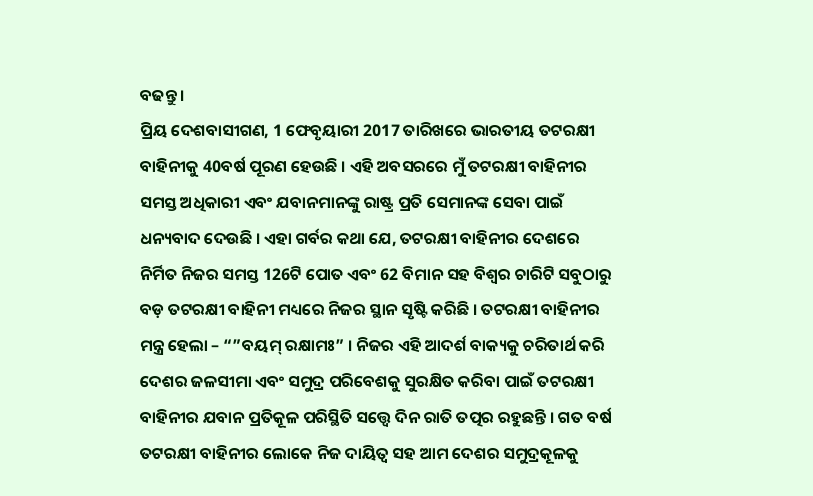ବଢନ୍ତୁ ।
ପ୍ରିୟ ଦେଶବାସୀଗଣ, 1 ଫେବୃୟାରୀ 2017 ତାରିଖରେ ଭାରତୀୟ ତଟରକ୍ଷୀ ବାହିନୀକୁ 40ବର୍ଷ ପୂରଣ ହେଉଛି । ଏହି ଅବସରରେ ମୁଁ ତଟରକ୍ଷୀ ବାହିନୀର ସମସ୍ତ ଅଧିକାରୀ ଏବଂ ଯବାନମାନଙ୍କୁ ରାଷ୍ଟ୍ର ପ୍ରତି ସେମାନଙ୍କ ସେବା ପାଇଁ ଧନ୍ୟବାଦ ଦେଉଛି । ଏହା ଗର୍ବର କଥା ଯେ, ତଟରକ୍ଷୀ ବାହିନୀର ଦେଶରେ ନିର୍ମିତ ନିଜର ସମସ୍ତ 126ଟି ପୋତ ଏବଂ 62 ବିମାନ ସହ ବିଶ୍ୱର ଚାରିଟି ସବୁଠାରୁ ବଡ଼ ତଟରକ୍ଷୀ ବାହିନୀ ମଧ୍ୟରେ ନିଜର ସ୍ଥାନ ସୃଷ୍ଟି କରିଛି । ତଟରକ୍ଷୀ ବାହିନୀର ମନ୍ତ୍ର ହେଲା – “”ବୟମ୍ ରକ୍ଷାମଃ” । ନିଜର ଏହି ଆଦର୍ଶ ବାକ୍ୟକୁ ଚରିତାର୍ଥ କରି ଦେଶର ଜଳସୀମା ଏବଂ ସମୁଦ୍ର ପରିବେଶକୁ ସୁରକ୍ଷିତ କରିବା ପାଇଁ ତଟରକ୍ଷୀ ବାହିନୀର ଯବାନ ପ୍ରତିକୂଳ ପରିସ୍ଥିତି ସତ୍ତ୍ୱେ ଦିନ ରାତି ତତ୍ପର ରହୁଛନ୍ତି । ଗତ ବର୍ଷ ତଟରକ୍ଷୀ ବାହିନୀର ଲୋକେ ନିଜ ଦାୟିତ୍ୱ ସହ ଆମ ଦେଶର ସମୁଦ୍ରକୂଳକୁ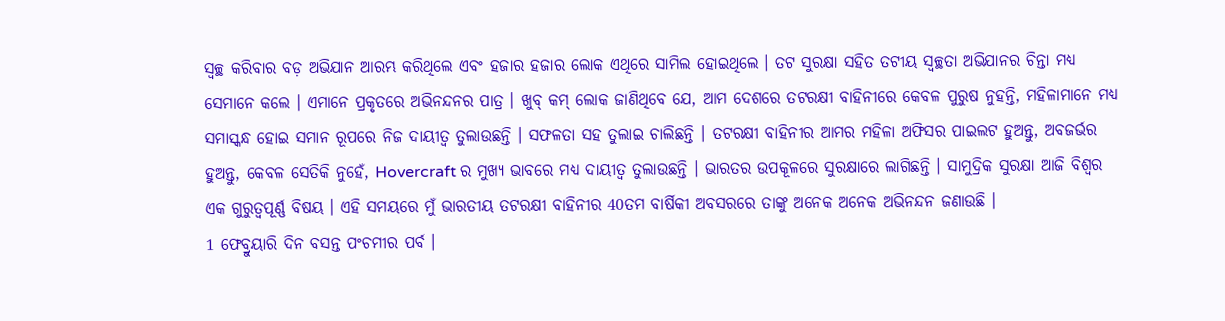ସ୍ୱଚ୍ଛ କରିବାର ବଡ଼ ଅଭିଯାନ ଆରମ୍ଭ କରିଥିଲେ ଏବଂ ହଜାର ହଜାର ଲୋକ ଏଥିରେ ସାମିଲ ହୋଇଥିଲେ । ତଟ ସୁରକ୍ଷା ସହିତ ତଟୀୟ ସ୍ଵଚ୍ଛତା ଅଭିଯାନର ଚିନ୍ତା ମଧ୍ୟ ସେମାନେ କଲେ । ଏମାନେ ପ୍ରକୃତରେ ଅଭିନନ୍ଦନର ପାତ୍ର । ଖୁବ୍ କମ୍ ଲୋକ ଜାଣିଥିବେ ଯେ, ଆମ ଦେଶରେ ତଟରକ୍ଷୀ ବାହିନୀରେ କେବଳ ପୁରୁଷ ନୁହନ୍ତି, ମହିଳାମାନେ ମଧ୍ୟ ସମାସ୍କନ୍ଧ ହୋଇ ସମାନ ରୂପରେ ନିଜ ଦାୟୀତ୍ୱ ତୁଲାଉଛନ୍ତି । ସଫଳତା ସହ ତୁଲାଇ ଚାଲିଛନ୍ତି । ତଟରକ୍ଷୀ ବାହିନୀର ଆମର ମହିଳା ଅଫିସର ପାଇଲଟ ହୁଅନ୍ତୁ, ଅବଜର୍ଭର ହୁଅନ୍ତୁ, କେବଳ ସେତିକି ନୁହେଁ, Hovercraft ର ମୁଖ୍ୟ ଭାବରେ ମଧ୍ୟ ଦାୟୀତ୍ୱ ତୁଲାଉଛନ୍ତି । ଭାରତର ଉପକୂଳରେ ସୁରକ୍ଷାରେ ଲାଗିଛନ୍ତି । ସାମୁଦ୍ରିକ ସୁରକ୍ଷା ଆଜି ବିଶ୍ଵର ଏକ ଗୁରୁତ୍ୱପୂର୍ଣ୍ଣ ବିଷୟ । ଏହି ସମୟରେ ମୁଁ ଭାରତୀୟ ତଟରକ୍ଷୀ ବାହିନୀର 40ତମ ବାର୍ଷିକୀ ଅବସରରେ ତାଙ୍କୁ ଅନେକ ଅନେକ ଅଭିନନ୍ଦନ ଜଣାଉଛି ।
1 ଫେବ୍ରୁୟାରି ଦିନ ବସନ୍ତ ପଂଚମୀର ପର୍ବ ।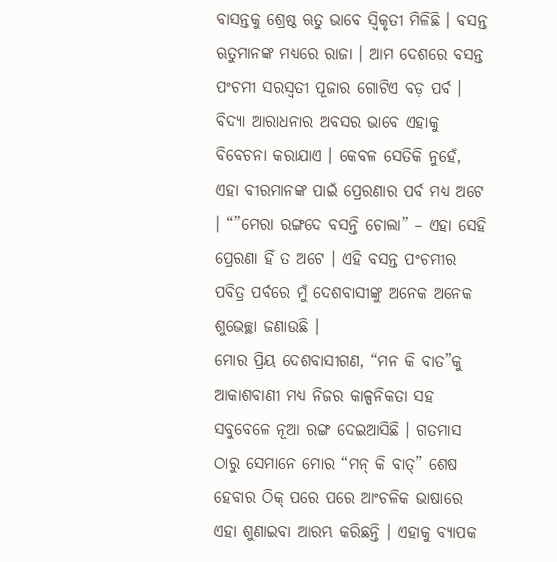ବାସନ୍ତକୁ ଶ୍ରେଷ୍ଠ ଋତୁ ଭାବେ ସ୍ଵିକୃତୀ ମିଳିଛି । ବସନ୍ତ ଋତୁମାନଙ୍କ ମଧ୍ୟରେ ରାଜା । ଆମ ଦେଶରେ ବସନ୍ତ ପଂଚମୀ ସରସ୍ୱତୀ ପୂଜାର ଗୋଟିଏ ବଡ଼ ପର୍ବ । ବିଦ୍ୟା ଆରାଧନାର ଅବସର ଭାବେ ଏହାକୁ ବିବେଚନା କରାଯାଏ । କେବଳ ସେତିକି ନୁହେଁ, ଏହା ବୀରମାନଙ୍କ ପାଇଁ ପ୍ରେରଣାର ପର୍ବ ମଧ୍ୟ ଅଟେ । “”ମେରା ରଙ୍ଗଦେ ବସନ୍ତି ଚୋଲା” – ଏହା ସେହି ପ୍ରେରଣା ହିଁ ତ ଅଟେ । ଏହି ବସନ୍ତ ପଂଚମୀର ପବିତ୍ର ପର୍ବରେ ମୁଁ ଦେଶବାସୀଙ୍କୁ ଅନେକ ଅନେକ ଶୁଭେଚ୍ଛା ଜଣାଉଛି ।
ମୋର ପ୍ରିୟ ଦେଶବାସୀଗଣ, “ମନ କି ବାତ”କୁ ଆକାଶବାଣୀ ମଧ୍ୟ ନିଜର କାଳ୍ପନିକତା ସହ ସବୁବେଳେ ନୂଆ ରଙ୍ଗ ଦେଇଆସିଛି । ଗତମାସ ଠାରୁ ସେମାନେ ମୋର “ମନ୍ କି ବାତ୍” ଶେଷ ହେବାର ଠିକ୍ ପରେ ପରେ ଆଂଚଳିକ ଭାଷାରେ ଏହା ଶୁଣାଇବା ଆରମ୍ଭ କରିଛନ୍ତି । ଏହାକୁ ବ୍ୟାପକ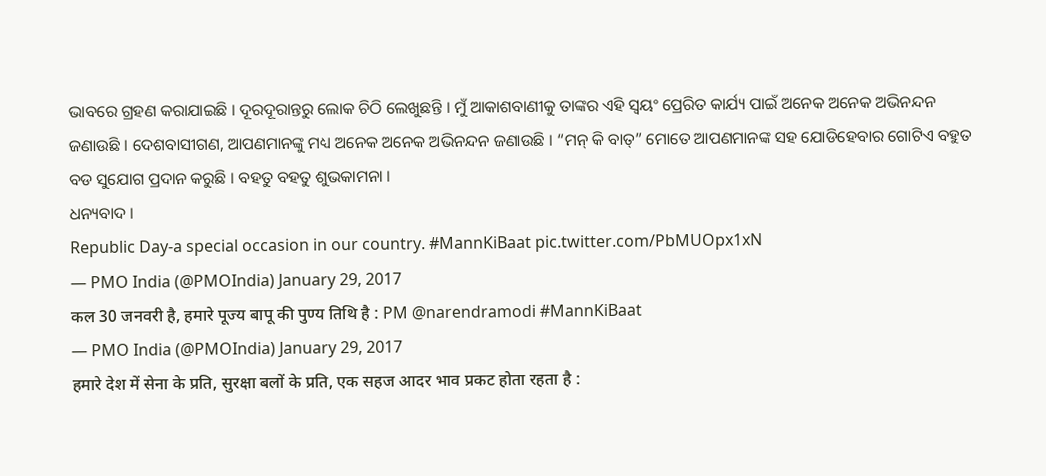ଭାବରେ ଗ୍ରହଣ କରାଯାଇଛି । ଦୂରଦୂରାନ୍ତରୁ ଲୋକ ଚିଠି ଲେଖୁଛନ୍ତି । ମୁଁ ଆକାଶବାଣୀକୁ ତାଙ୍କର ଏହି ସ୍ୱୟଂ ପ୍ରେରିତ କାର୍ଯ୍ୟ ପାଇଁ ଅନେକ ଅନେକ ଅଭିନନ୍ଦନ ଜଣାଉଛି । ଦେଶବାସୀଗଣ, ଆପଣମାନଙ୍କୁ ମଧ୍ୟ ଅନେକ ଅନେକ ଅଭିନନ୍ଦନ ଜଣାଉଛି । “ମନ୍ କି ବାତ୍” ମୋତେ ଆପଣମାନଙ୍କ ସହ ଯୋଡିହେବାର ଗୋଟିଏ ବହୁତ ବଡ ସୁଯୋଗ ପ୍ରଦାନ କରୁଛି । ବହତୁ ବହତୁ ଶୁଭକାମନା ।
ଧନ୍ୟବାଦ ।
Republic Day-a special occasion in our country. #MannKiBaat pic.twitter.com/PbMUOpx1xN
— PMO India (@PMOIndia) January 29, 2017
कल 30 जनवरी है, हमारे पूज्य बापू की पुण्य तिथि है : PM @narendramodi #MannKiBaat
— PMO India (@PMOIndia) January 29, 2017
हमारे देश में सेना के प्रति, सुरक्षा बलों के प्रति, एक सहज आदर भाव प्रकट होता रहता है :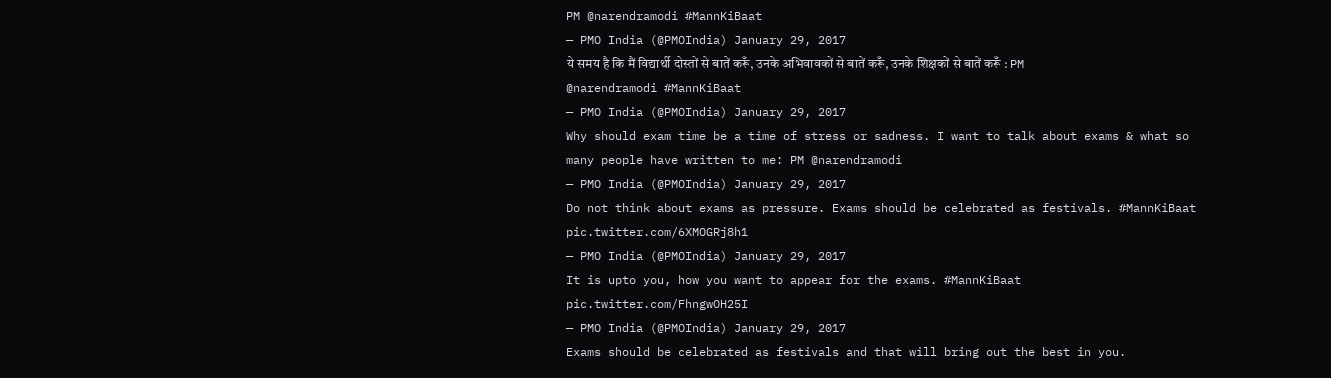PM @narendramodi #MannKiBaat
— PMO India (@PMOIndia) January 29, 2017
ये समय है कि मैं विद्यार्थी दोस्तों से बातें करूँ, उनके अभिवावकों से बातें करूँ, उनके शिक्षकों से बातें करूँ : PM @narendramodi #MannKiBaat
— PMO India (@PMOIndia) January 29, 2017
Why should exam time be a time of stress or sadness. I want to talk about exams & what so many people have written to me: PM @narendramodi
— PMO India (@PMOIndia) January 29, 2017
Do not think about exams as pressure. Exams should be celebrated as festivals. #MannKiBaat pic.twitter.com/6XMOGRj8h1
— PMO India (@PMOIndia) January 29, 2017
It is upto you, how you want to appear for the exams. #MannKiBaat pic.twitter.com/FhngwOH25I
— PMO India (@PMOIndia) January 29, 2017
Exams should be celebrated as festivals and that will bring out the best in you.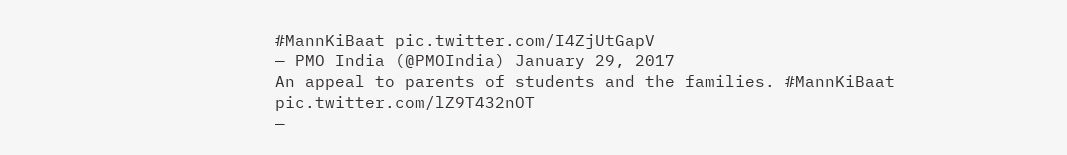#MannKiBaat pic.twitter.com/I4ZjUtGapV
— PMO India (@PMOIndia) January 29, 2017
An appeal to parents of students and the families. #MannKiBaat pic.twitter.com/lZ9T432nOT
—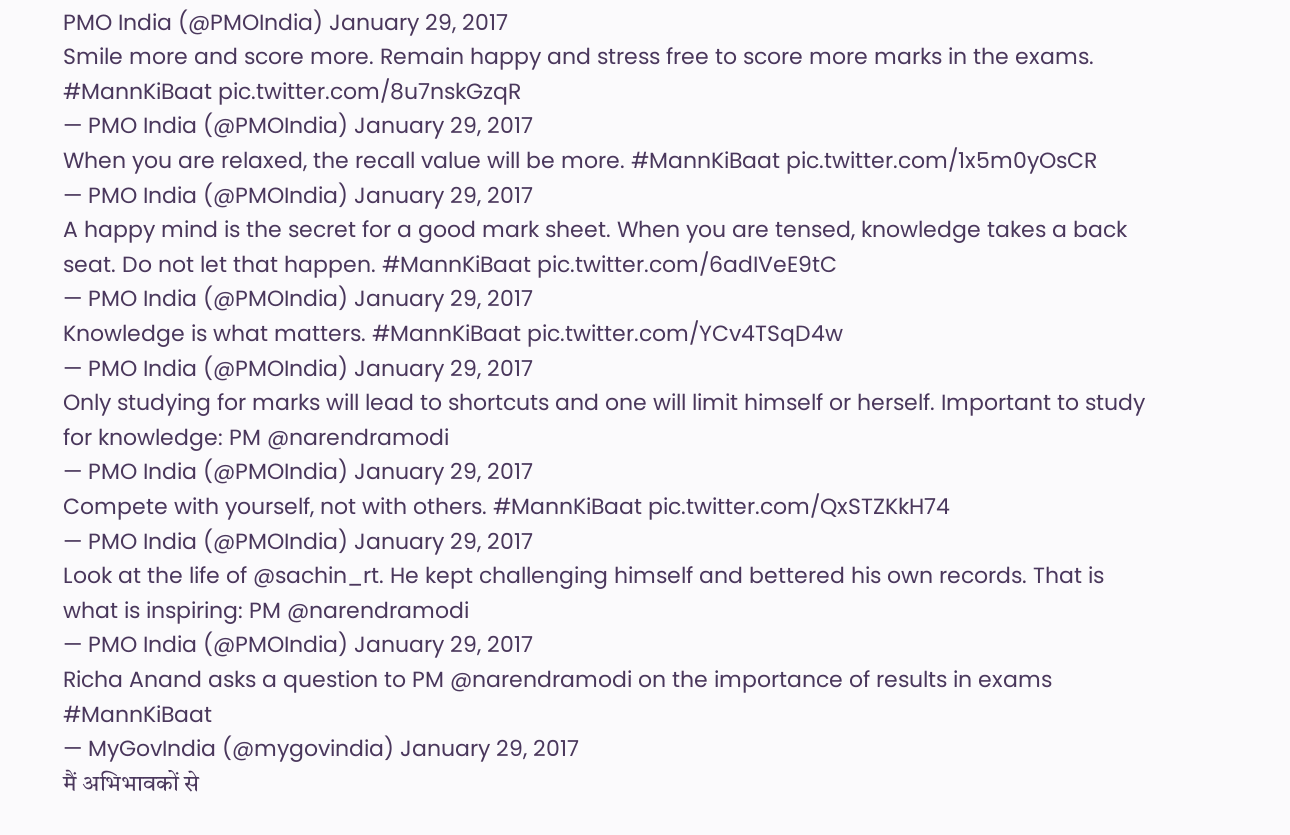PMO India (@PMOIndia) January 29, 2017
Smile more and score more. Remain happy and stress free to score more marks in the exams. #MannKiBaat pic.twitter.com/8u7nskGzqR
— PMO India (@PMOIndia) January 29, 2017
When you are relaxed, the recall value will be more. #MannKiBaat pic.twitter.com/1x5m0yOsCR
— PMO India (@PMOIndia) January 29, 2017
A happy mind is the secret for a good mark sheet. When you are tensed, knowledge takes a back seat. Do not let that happen. #MannKiBaat pic.twitter.com/6adIVeE9tC
— PMO India (@PMOIndia) January 29, 2017
Knowledge is what matters. #MannKiBaat pic.twitter.com/YCv4TSqD4w
— PMO India (@PMOIndia) January 29, 2017
Only studying for marks will lead to shortcuts and one will limit himself or herself. Important to study for knowledge: PM @narendramodi
— PMO India (@PMOIndia) January 29, 2017
Compete with yourself, not with others. #MannKiBaat pic.twitter.com/QxSTZKkH74
— PMO India (@PMOIndia) January 29, 2017
Look at the life of @sachin_rt. He kept challenging himself and bettered his own records. That is what is inspiring: PM @narendramodi
— PMO India (@PMOIndia) January 29, 2017
Richa Anand asks a question to PM @narendramodi on the importance of results in exams #MannKiBaat
— MyGovIndia (@mygovindia) January 29, 2017
मैं अभिभावकों से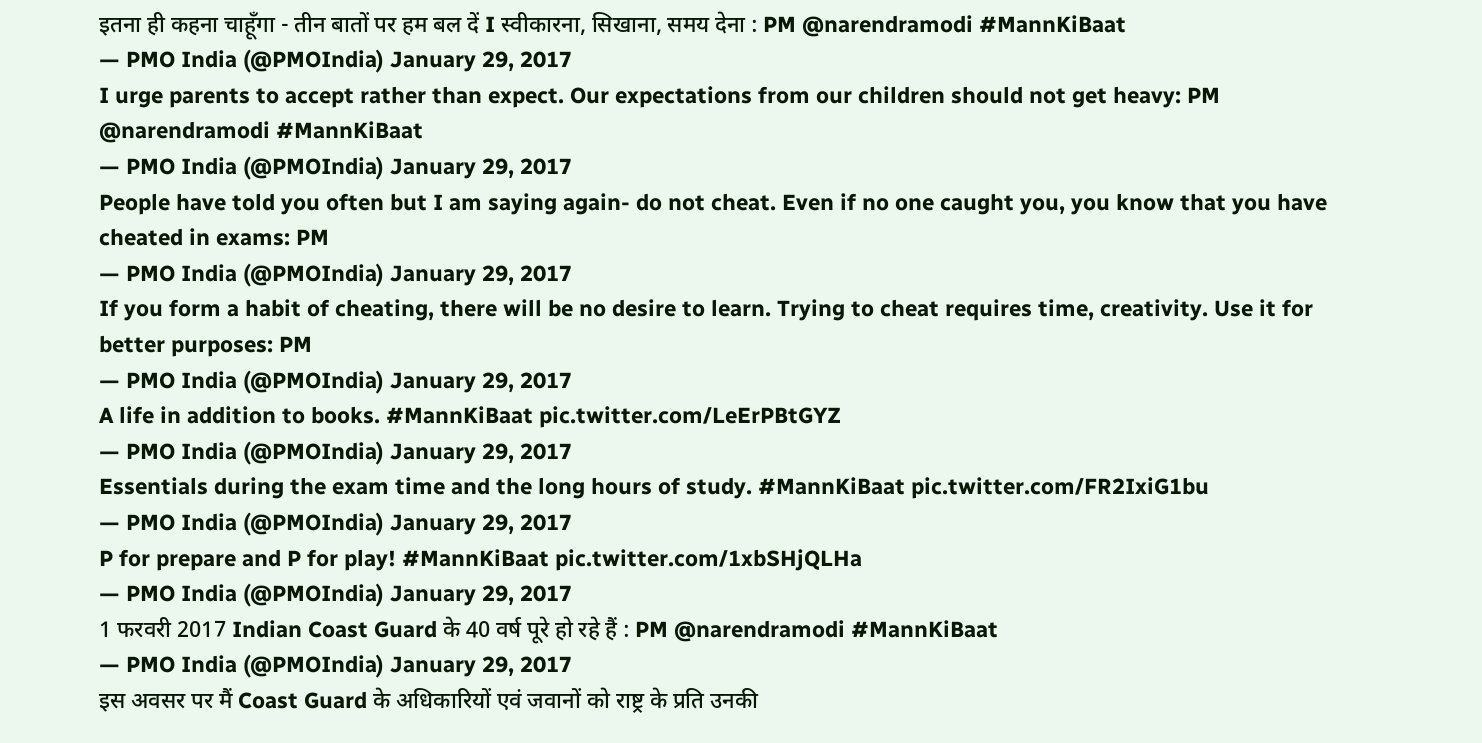इतना ही कहना चाहूँगा - तीन बातों पर हम बल दें I स्वीकारना, सिखाना, समय देना : PM @narendramodi #MannKiBaat
— PMO India (@PMOIndia) January 29, 2017
I urge parents to accept rather than expect. Our expectations from our children should not get heavy: PM @narendramodi #MannKiBaat
— PMO India (@PMOIndia) January 29, 2017
People have told you often but I am saying again- do not cheat. Even if no one caught you, you know that you have cheated in exams: PM
— PMO India (@PMOIndia) January 29, 2017
If you form a habit of cheating, there will be no desire to learn. Trying to cheat requires time, creativity. Use it for better purposes: PM
— PMO India (@PMOIndia) January 29, 2017
A life in addition to books. #MannKiBaat pic.twitter.com/LeErPBtGYZ
— PMO India (@PMOIndia) January 29, 2017
Essentials during the exam time and the long hours of study. #MannKiBaat pic.twitter.com/FR2IxiG1bu
— PMO India (@PMOIndia) January 29, 2017
P for prepare and P for play! #MannKiBaat pic.twitter.com/1xbSHjQLHa
— PMO India (@PMOIndia) January 29, 2017
1 फरवरी 2017 Indian Coast Guard के 40 वर्ष पूरे हो रहे हैं : PM @narendramodi #MannKiBaat
— PMO India (@PMOIndia) January 29, 2017
इस अवसर पर मैं Coast Guard के अधिकारियों एवं जवानों को राष्ट्र के प्रति उनकी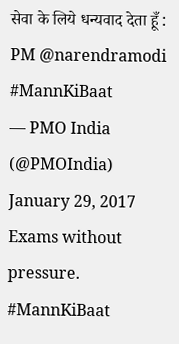सेवा के लिये धन्यवाद देता हूँ : PM @narendramodi #MannKiBaat
— PMO India (@PMOIndia) January 29, 2017
Exams without pressure. #MannKiBaat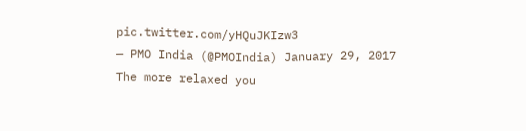pic.twitter.com/yHQuJKIzw3
— PMO India (@PMOIndia) January 29, 2017
The more relaxed you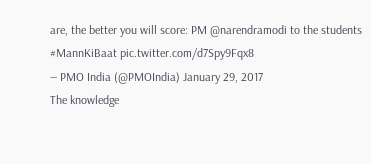are, the better you will score: PM @narendramodi to the students #MannKiBaat pic.twitter.com/d7Spy9Fqx8
— PMO India (@PMOIndia) January 29, 2017
The knowledge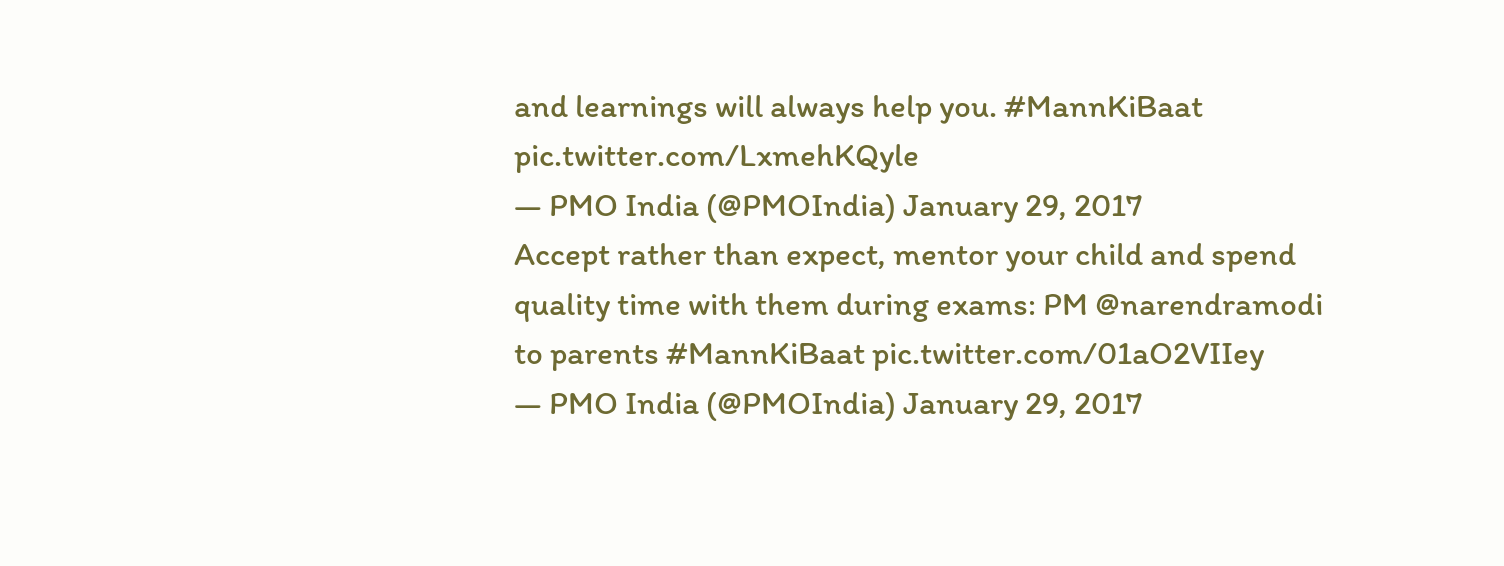and learnings will always help you. #MannKiBaat pic.twitter.com/LxmehKQyle
— PMO India (@PMOIndia) January 29, 2017
Accept rather than expect, mentor your child and spend quality time with them during exams: PM @narendramodi to parents #MannKiBaat pic.twitter.com/01aO2VIIey
— PMO India (@PMOIndia) January 29, 2017